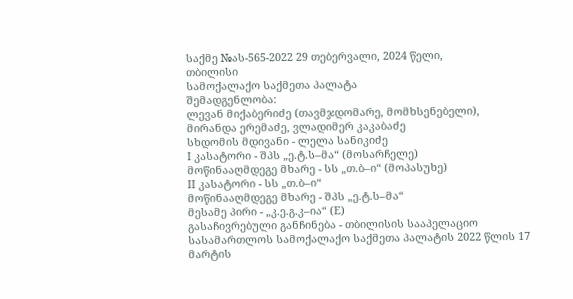საქმე №ას-565-2022 29 თებერვალი, 2024 წელი,
თბილისი
სამოქალაქო საქმეთა პალატა
შემადგენლობა:
ლევან მიქაბერიძე (თავმჯდომარე, მომხსენებელი),
მირანდა ერემაძე, ვლადიმერ კაკაბაძე
სხდომის მდივანი - ლელა სანიკიძე
I კასატორი - შპს „ე.ტ.ს–მა“ (მოსარჩელე)
მოწინააღმდეგე მხარე - სს „თ.ბ–ი“ (მოპასუხე)
II კასატორი - სს „თ.ბ–ი“
მოწინააღმდეგე მხარე - შპს „ე.ტ.ს–მა“
მესამე პირი - „კ.ე.გ.კ–ია“ (E)
გასაჩივრებული განჩინება - თბილისის სააპელაციო სასამართლოს სამოქალაქო საქმეთა პალატის 2022 წლის 17 მარტის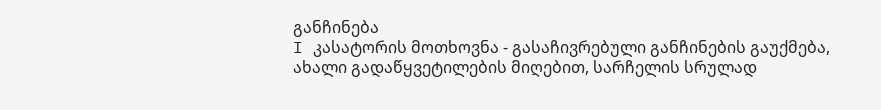განჩინება
I კასატორის მოთხოვნა - გასაჩივრებული განჩინების გაუქმება, ახალი გადაწყვეტილების მიღებით, სარჩელის სრულად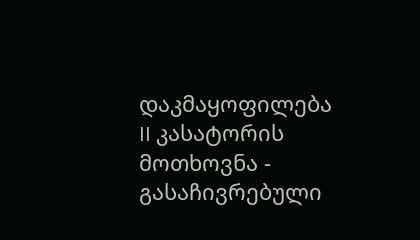დაკმაყოფილება
II კასატორის მოთხოვნა - გასაჩივრებული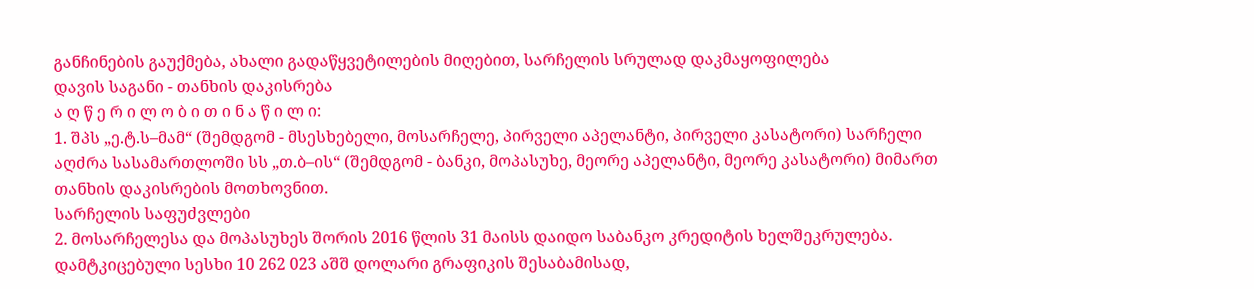განჩინების გაუქმება, ახალი გადაწყვეტილების მიღებით, სარჩელის სრულად დაკმაყოფილება
დავის საგანი - თანხის დაკისრება
ა ღ წ ე რ ი ლ ო ბ ი თ ი ნ ა წ ი ლ ი:
1. შპს „ე.ტ.ს–მამ“ (შემდგომ - მსესხებელი, მოსარჩელე, პირველი აპელანტი, პირველი კასატორი) სარჩელი აღძრა სასამართლოში სს „თ.ბ–ის“ (შემდგომ - ბანკი, მოპასუხე, მეორე აპელანტი, მეორე კასატორი) მიმართ თანხის დაკისრების მოთხოვნით.
სარჩელის საფუძვლები
2. მოსარჩელესა და მოპასუხეს შორის 2016 წლის 31 მაისს დაიდო საბანკო კრედიტის ხელშეკრულება. დამტკიცებული სესხი 10 262 023 აშშ დოლარი გრაფიკის შესაბამისად,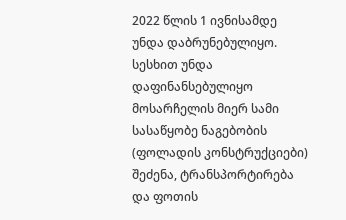2022 წლის 1 ივნისამდე უნდა დაბრუნებულიყო. სესხით უნდა დაფინანსებულიყო მოსარჩელის მიერ სამი სასაწყობე ნაგებობის (ფოლადის კონსტრუქციები) შეძენა, ტრანსპორტირება და ფოთის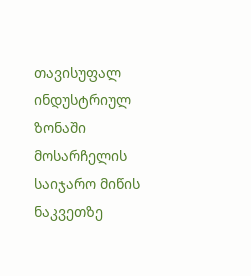თავისუფალ ინდუსტრიულ ზონაში მოსარჩელის საიჯარო მიწის ნაკვეთზე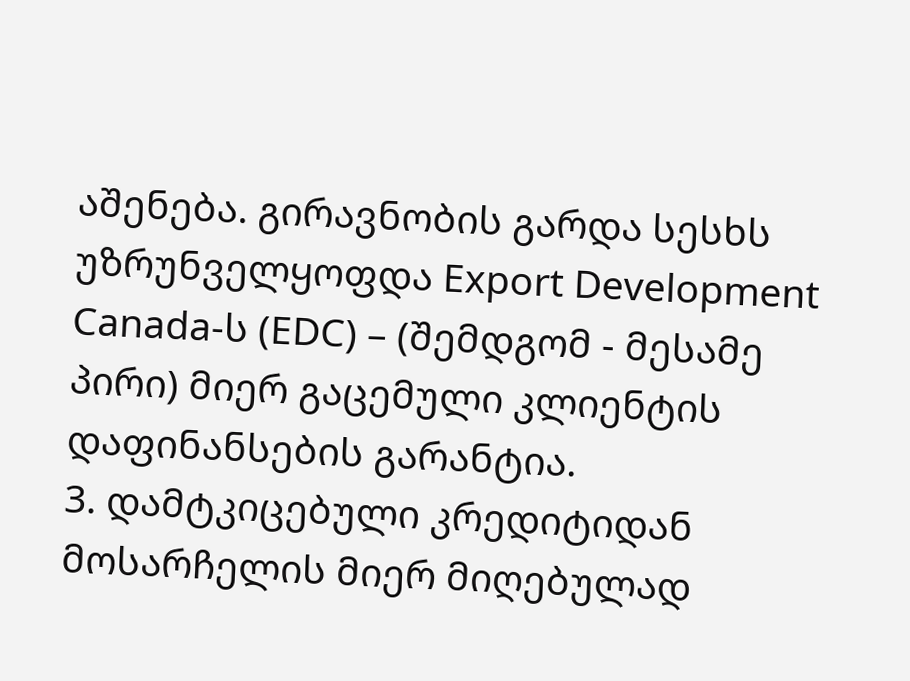აშენება. გირავნობის გარდა სესხს უზრუნველყოფდა Export Development Canada-ს (EDC) – (შემდგომ - მესამე პირი) მიერ გაცემული კლიენტის დაფინანსების გარანტია.
3. დამტკიცებული კრედიტიდან მოსარჩელის მიერ მიღებულად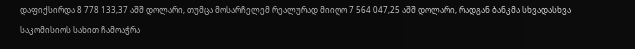დაფიქსირდა 8 778 133,37 აშშ დოლარი, თუმცა მოსარჩელემ რეალურად მიიღო 7 564 047,25 აშშ დოლარი, რადგან ბანკმა სხვადასხვა საკომისიოს სახით ჩამოაჭრა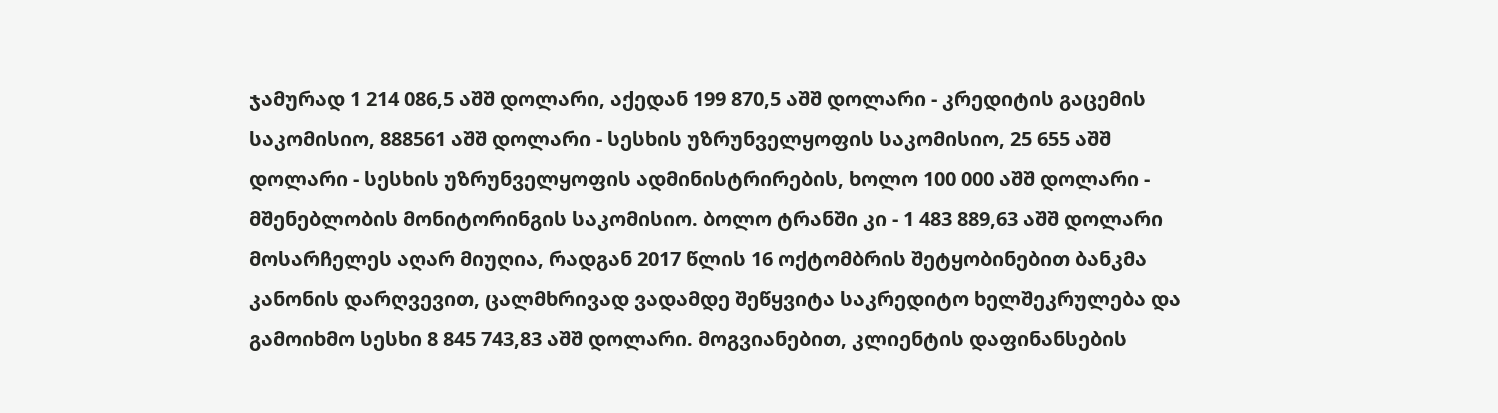ჯამურად 1 214 086,5 აშშ დოლარი, აქედან 199 870,5 აშშ დოლარი - კრედიტის გაცემის საკომისიო, 888561 აშშ დოლარი - სესხის უზრუნველყოფის საკომისიო, 25 655 აშშ დოლარი - სესხის უზრუნველყოფის ადმინისტრირების, ხოლო 100 000 აშშ დოლარი - მშენებლობის მონიტორინგის საკომისიო. ბოლო ტრანში კი - 1 483 889,63 აშშ დოლარი მოსარჩელეს აღარ მიუღია, რადგან 2017 წლის 16 ოქტომბრის შეტყობინებით ბანკმა კანონის დარღვევით, ცალმხრივად ვადამდე შეწყვიტა საკრედიტო ხელშეკრულება და გამოიხმო სესხი 8 845 743,83 აშშ დოლარი. მოგვიანებით, კლიენტის დაფინანსების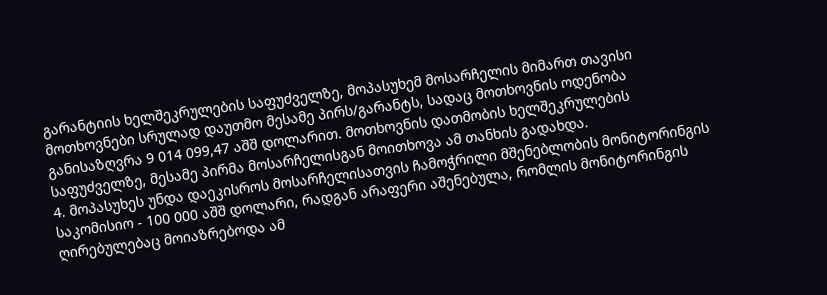გარანტიის ხელშეკრულების საფუძველზე, მოპასუხემ მოსარჩელის მიმართ თავისი მოთხოვნები სრულად დაუთმო მესამე პირს/გარანტს, სადაც მოთხოვნის ოდენობა განისაზღვრა 9 014 099,47 აშშ დოლარით. მოთხოვნის დათმობის ხელშეკრულების საფუძველზე, მესამე პირმა მოსარჩელისგან მოითხოვა ამ თანხის გადახდა.
4. მოპასუხეს უნდა დაეკისროს მოსარჩელისათვის ჩამოჭრილი მშენებლობის მონიტორინგის საკომისიო - 100 000 აშშ დოლარი, რადგან არაფერი აშენებულა, რომლის მონიტორინგის ღირებულებაც მოიაზრებოდა ამ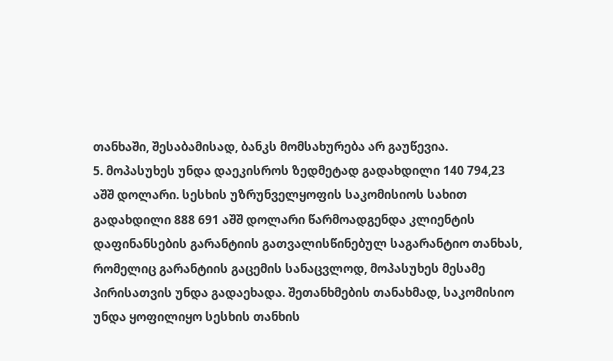თანხაში, შესაბამისად, ბანკს მომსახურება არ გაუწევია.
5. მოპასუხეს უნდა დაეკისროს ზედმეტად გადახდილი 140 794,23 აშშ დოლარი. სესხის უზრუნველყოფის საკომისიოს სახით გადახდილი 888 691 აშშ დოლარი წარმოადგენდა კლიენტის დაფინანსების გარანტიის გათვალისწინებულ საგარანტიო თანხას, რომელიც გარანტიის გაცემის სანაცვლოდ, მოპასუხეს მესამე პირისათვის უნდა გადაეხადა. შეთანხმების თანახმად, საკომისიო უნდა ყოფილიყო სესხის თანხის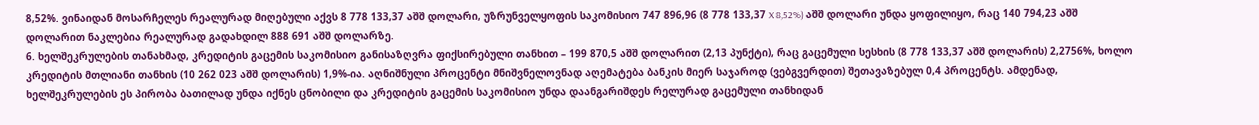8,52%. ვინაიდან მოსარჩელეს რეალურად მიღებული აქვს 8 778 133,37 აშშ დოლარი, უზრუნველყოფის საკომისიო 747 896,96 (8 778 133,37 X 8,52%) აშშ დოლარი უნდა ყოფილიყო, რაც 140 794,23 აშშ დოლარით ნაკლებია რეალურად გადახდილ 888 691 აშშ დოლარზე.
6. ხელშეკრულების თანახმად, კრედიტის გაცემის საკომისიო განისაზღვრა ფიქსირებული თანხით – 199 870,5 აშშ დოლარით (2,13 პუნქტი), რაც გაცემული სესხის (8 778 133,37 აშშ დოლარის) 2,2756%, ხოლო კრედიტის მთლიანი თანხის (10 262 023 აშშ დოლარის) 1,9%-ია. აღნიშნული პროცენტი მნიშვნელოვნად აღემატება ბანკის მიერ საჯაროდ (ვებგვერდით) შეთავაზებულ 0,4 პროცენტს. ამდენად, ხელშეკრულების ეს პირობა ბათილად უნდა იქნეს ცნობილი და კრედიტის გაცემის საკომისიო უნდა დაანგარიშდეს რელურად გაცემული თანხიდან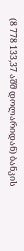(8 778 133,37 აშშ დოლარიდან) ბანკის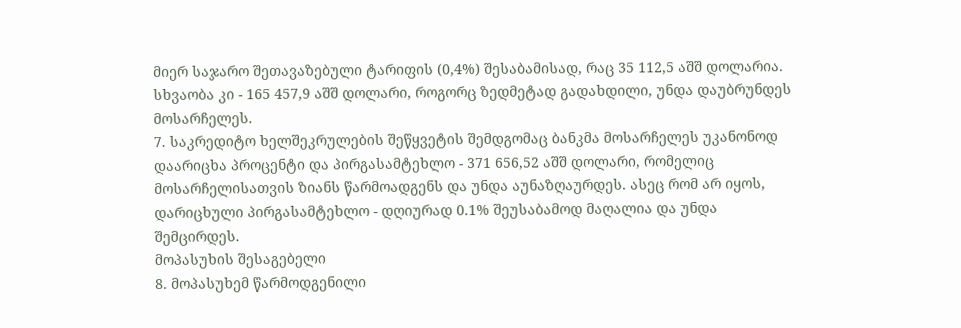მიერ საჯარო შეთავაზებული ტარიფის (0,4%) შესაბამისად, რაც 35 112,5 აშშ დოლარია. სხვაობა კი - 165 457,9 აშშ დოლარი, როგორც ზედმეტად გადახდილი, უნდა დაუბრუნდეს მოსარჩელეს.
7. საკრედიტო ხელშეკრულების შეწყვეტის შემდგომაც ბანკმა მოსარჩელეს უკანონოდ დაარიცხა პროცენტი და პირგასამტეხლო - 371 656,52 აშშ დოლარი, რომელიც მოსარჩელისათვის ზიანს წარმოადგენს და უნდა აუნაზღაურდეს. ასეც რომ არ იყოს, დარიცხული პირგასამტეხლო - დღიურად 0.1% შეუსაბამოდ მაღალია და უნდა შემცირდეს.
მოპასუხის შესაგებელი
8. მოპასუხემ წარმოდგენილი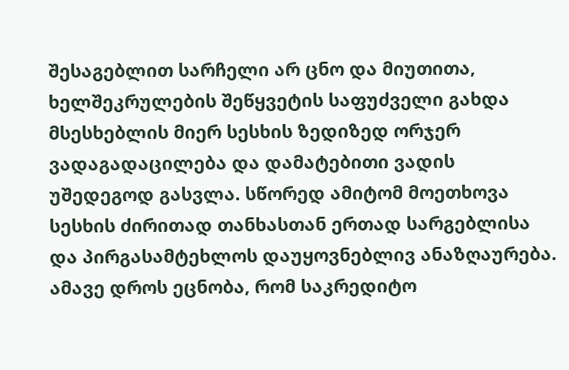შესაგებლით სარჩელი არ ცნო და მიუთითა, ხელშეკრულების შეწყვეტის საფუძველი გახდა მსესხებლის მიერ სესხის ზედიზედ ორჯერ ვადაგადაცილება და დამატებითი ვადის უშედეგოდ გასვლა. სწორედ ამიტომ მოეთხოვა სესხის ძირითად თანხასთან ერთად სარგებლისა და პირგასამტეხლოს დაუყოვნებლივ ანაზღაურება. ამავე დროს ეცნობა, რომ საკრედიტო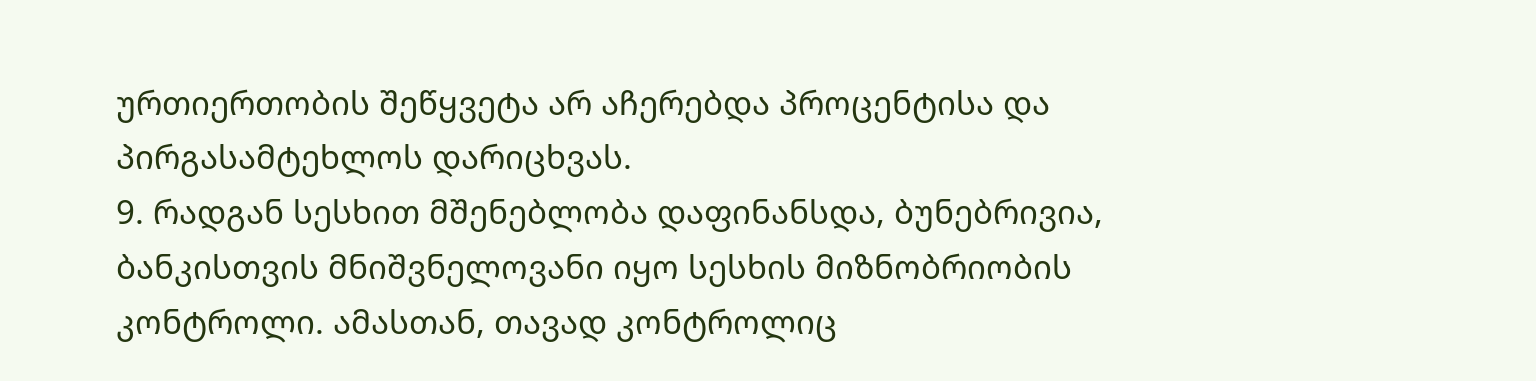ურთიერთობის შეწყვეტა არ აჩერებდა პროცენტისა და პირგასამტეხლოს დარიცხვას.
9. რადგან სესხით მშენებლობა დაფინანსდა, ბუნებრივია, ბანკისთვის მნიშვნელოვანი იყო სესხის მიზნობრიობის კონტროლი. ამასთან, თავად კონტროლიც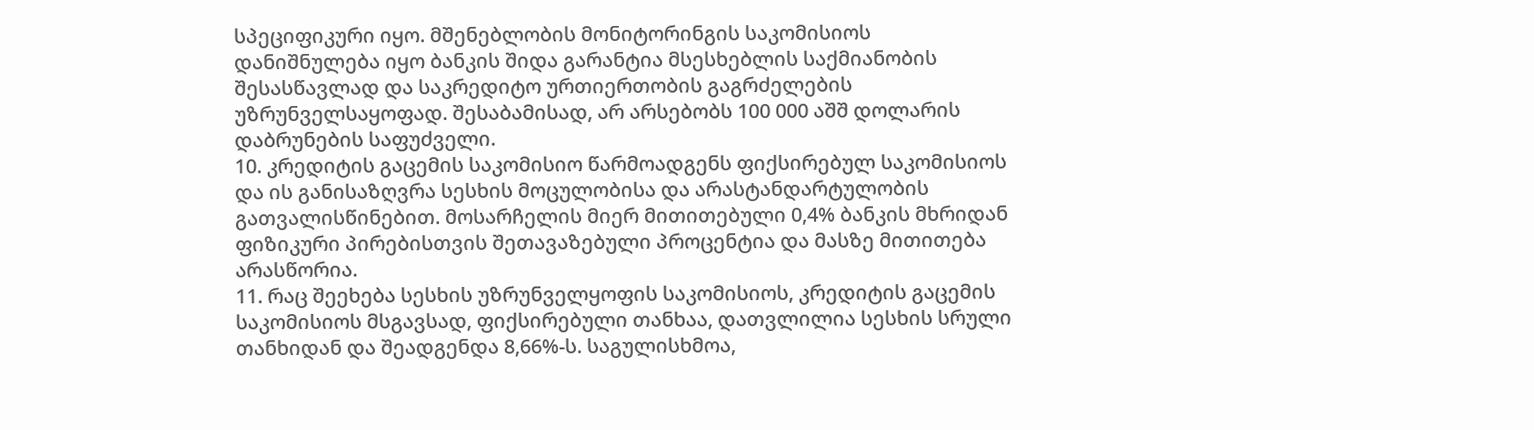სპეციფიკური იყო. მშენებლობის მონიტორინგის საკომისიოს დანიშნულება იყო ბანკის შიდა გარანტია მსესხებლის საქმიანობის შესასწავლად და საკრედიტო ურთიერთობის გაგრძელების უზრუნველსაყოფად. შესაბამისად, არ არსებობს 100 000 აშშ დოლარის დაბრუნების საფუძველი.
10. კრედიტის გაცემის საკომისიო წარმოადგენს ფიქსირებულ საკომისიოს და ის განისაზღვრა სესხის მოცულობისა და არასტანდარტულობის გათვალისწინებით. მოსარჩელის მიერ მითითებული 0,4% ბანკის მხრიდან ფიზიკური პირებისთვის შეთავაზებული პროცენტია და მასზე მითითება არასწორია.
11. რაც შეეხება სესხის უზრუნველყოფის საკომისიოს, კრედიტის გაცემის საკომისიოს მსგავსად, ფიქსირებული თანხაა, დათვლილია სესხის სრული თანხიდან და შეადგენდა 8,66%-ს. საგულისხმოა,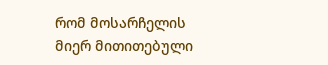რომ მოსარჩელის მიერ მითითებული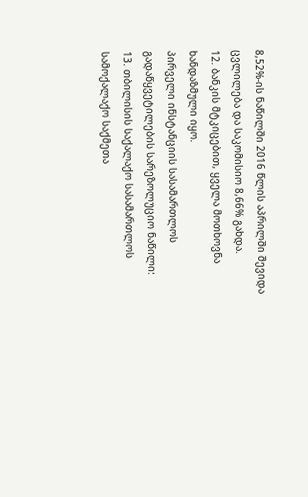8,52%-ის ნაწილში 2016 წლის აპრილში შევიდა ცვლილება და საკომისიო 8,66% გახდა.
12. ბანკის მტკიცებით, ყველა მოთხოვნა ხანდაზმული იყო.
პირველი ინსტანციის სასამართლოს გადაწყვეტილების სარეზოლუციო ნაწილი:
13. თბილისის საქალაქო სასამართლოს სამოქალაქო საქმეთა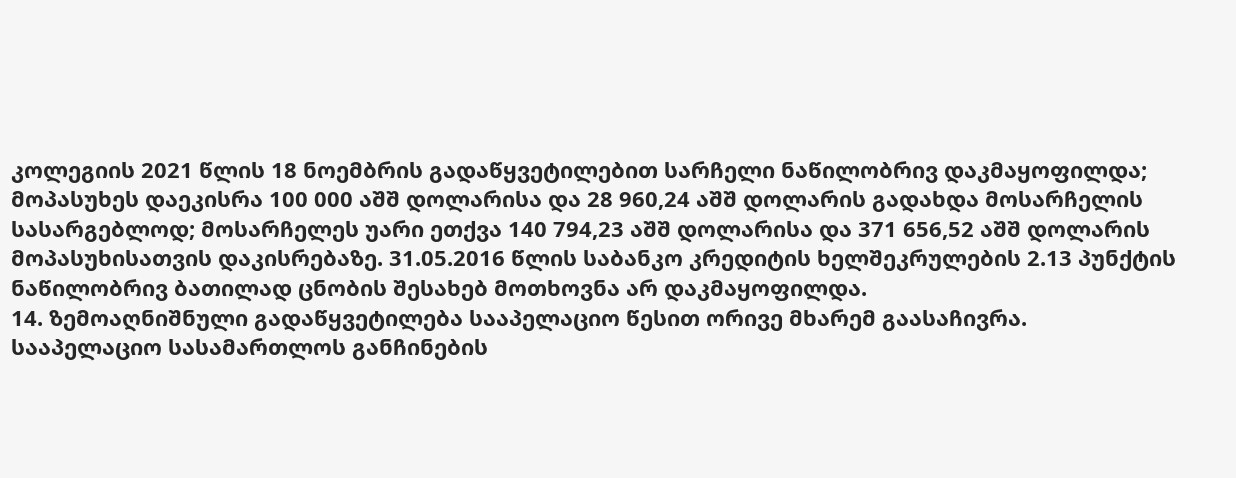კოლეგიის 2021 წლის 18 ნოემბრის გადაწყვეტილებით სარჩელი ნაწილობრივ დაკმაყოფილდა; მოპასუხეს დაეკისრა 100 000 აშშ დოლარისა და 28 960,24 აშშ დოლარის გადახდა მოსარჩელის სასარგებლოდ; მოსარჩელეს უარი ეთქვა 140 794,23 აშშ დოლარისა და 371 656,52 აშშ დოლარის მოპასუხისათვის დაკისრებაზე. 31.05.2016 წლის საბანკო კრედიტის ხელშეკრულების 2.13 პუნქტის ნაწილობრივ ბათილად ცნობის შესახებ მოთხოვნა არ დაკმაყოფილდა.
14. ზემოაღნიშნული გადაწყვეტილება სააპელაციო წესით ორივე მხარემ გაასაჩივრა.
სააპელაციო სასამართლოს განჩინების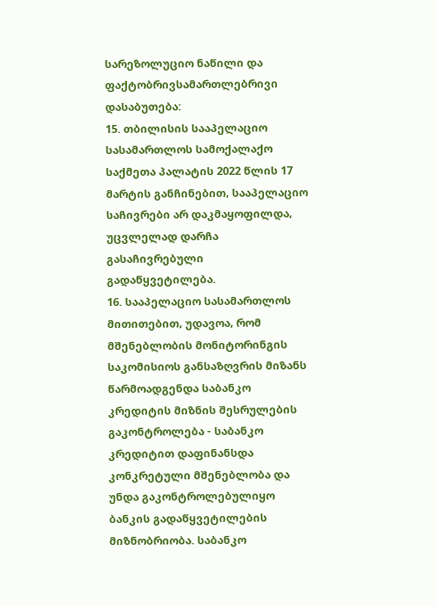სარეზოლუციო ნაწილი და ფაქტობრივსამართლებრივი დასაბუთება:
15. თბილისის სააპელაციო სასამართლოს სამოქალაქო საქმეთა პალატის 2022 წლის 17 მარტის განჩინებით, სააპელაციო საჩივრები არ დაკმაყოფილდა, უცვლელად დარჩა გასაჩივრებული გადაწყვეტილება.
16. სააპელაციო სასამართლოს მითითებით, უდავოა, რომ მშენებლობის მონიტორინგის საკომისიოს განსაზღვრის მიზანს წარმოადგენდა საბანკო კრედიტის მიზნის შესრულების გაკონტროლება - საბანკო კრედიტით დაფინანსდა კონკრეტული მშენებლობა და უნდა გაკონტროლებულიყო ბანკის გადაწყვეტილების მიზნობრიობა. საბანკო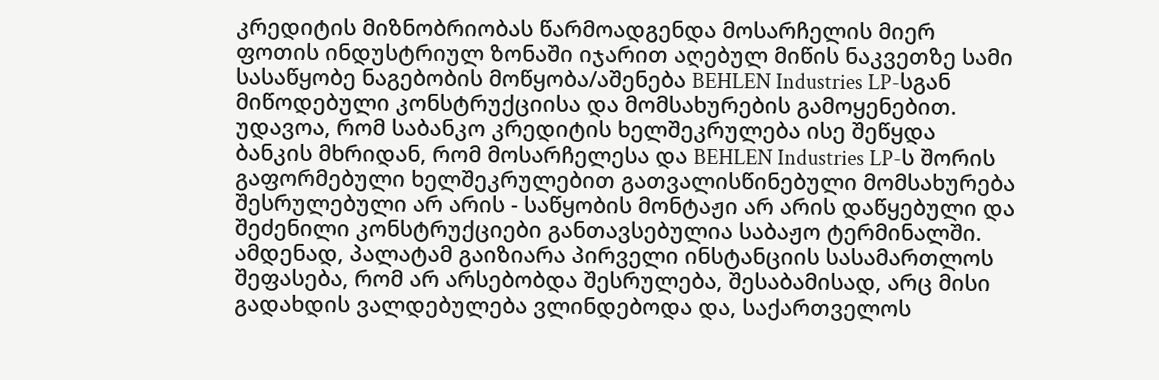კრედიტის მიზნობრიობას წარმოადგენდა მოსარჩელის მიერ ფოთის ინდუსტრიულ ზონაში იჯარით აღებულ მიწის ნაკვეთზე სამი სასაწყობე ნაგებობის მოწყობა/აშენება BEHLEN Industries LP-სგან მიწოდებული კონსტრუქციისა და მომსახურების გამოყენებით. უდავოა, რომ საბანკო კრედიტის ხელშეკრულება ისე შეწყდა ბანკის მხრიდან, რომ მოსარჩელესა და BEHLEN Industries LP-ს შორის გაფორმებული ხელშეკრულებით გათვალისწინებული მომსახურება შესრულებული არ არის - საწყობის მონტაჟი არ არის დაწყებული და შეძენილი კონსტრუქციები განთავსებულია საბაჟო ტერმინალში. ამდენად, პალატამ გაიზიარა პირველი ინსტანციის სასამართლოს შეფასება, რომ არ არსებობდა შესრულება, შესაბამისად, არც მისი გადახდის ვალდებულება ვლინდებოდა და, საქართველოს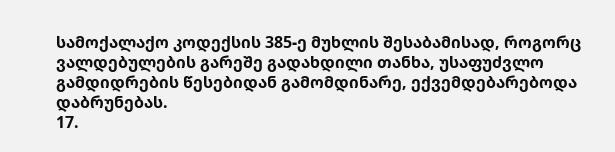სამოქალაქო კოდექსის 385-ე მუხლის შესაბამისად, როგორც ვალდებულების გარეშე გადახდილი თანხა, უსაფუძვლო გამდიდრების წესებიდან გამომდინარე, ექვემდებარებოდა დაბრუნებას.
17.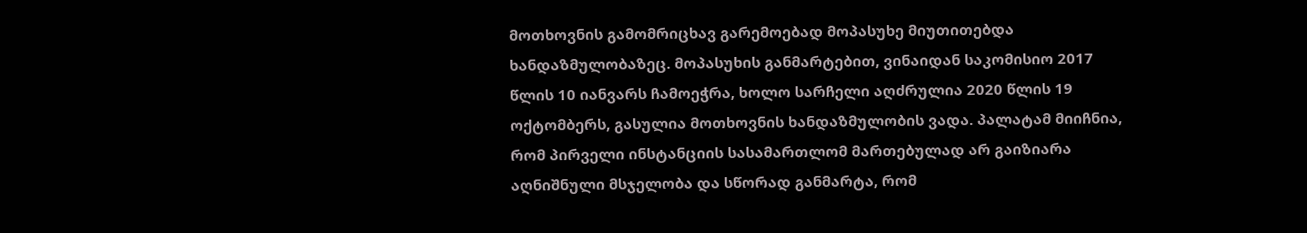მოთხოვნის გამომრიცხავ გარემოებად მოპასუხე მიუთითებდა ხანდაზმულობაზეც. მოპასუხის განმარტებით, ვინაიდან საკომისიო 2017 წლის 10 იანვარს ჩამოეჭრა, ხოლო სარჩელი აღძრულია 2020 წლის 19 ოქტომბერს, გასულია მოთხოვნის ხანდაზმულობის ვადა. პალატამ მიიჩნია, რომ პირველი ინსტანციის სასამართლომ მართებულად არ გაიზიარა აღნიშნული მსჯელობა და სწორად განმარტა, რომ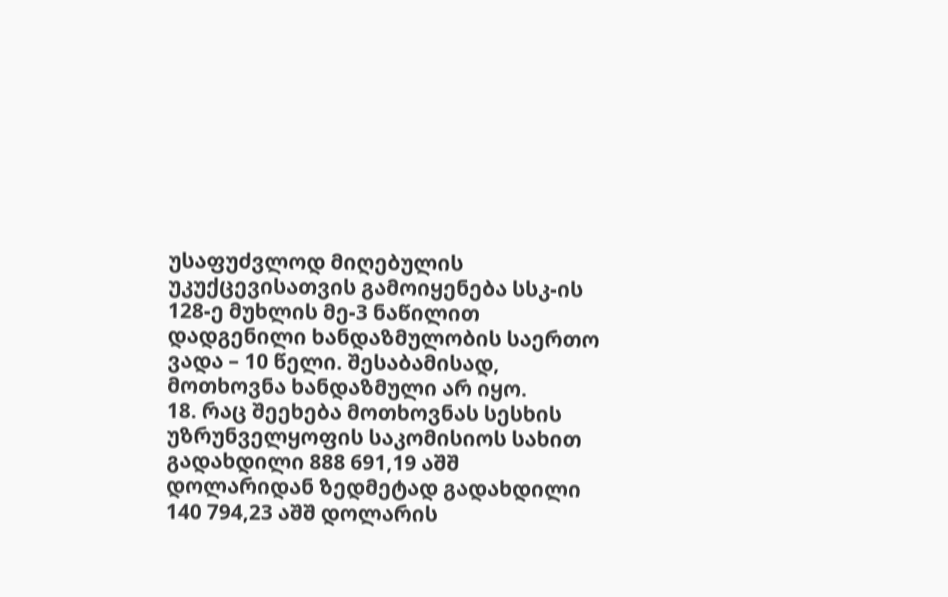უსაფუძვლოდ მიღებულის უკუქცევისათვის გამოიყენება სსკ-ის 128-ე მუხლის მე-3 ნაწილით დადგენილი ხანდაზმულობის საერთო ვადა – 10 წელი. შესაბამისად, მოთხოვნა ხანდაზმული არ იყო.
18. რაც შეეხება მოთხოვნას სესხის უზრუნველყოფის საკომისიოს სახით გადახდილი 888 691,19 აშშ დოლარიდან ზედმეტად გადახდილი 140 794,23 აშშ დოლარის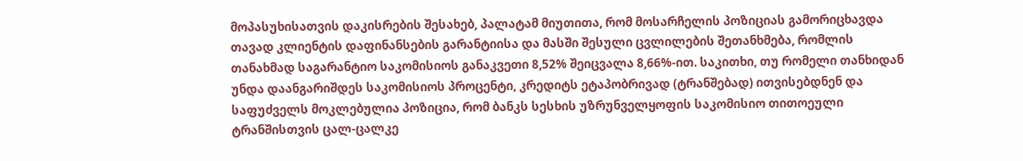მოპასუხისათვის დაკისრების შესახებ, პალატამ მიუთითა, რომ მოსარჩელის პოზიციას გამორიცხავდა თავად კლიენტის დაფინანსების გარანტიისა და მასში შესული ცვლილების შეთანხმება, რომლის თანახმად საგარანტიო საკომისიოს განაკვეთი 8,52% შეიცვალა 8,66%-ით. საკითხი, თუ რომელი თანხიდან უნდა დაანგარიშდეს საკომისიოს პროცენტი, კრედიტს ეტაპობრივად (ტრანშებად) ითვისებდნენ და საფუძველს მოკლებულია პოზიცია, რომ ბანკს სესხის უზრუნველყოფის საკომისიო თითოეული ტრანშისთვის ცალ-ცალკე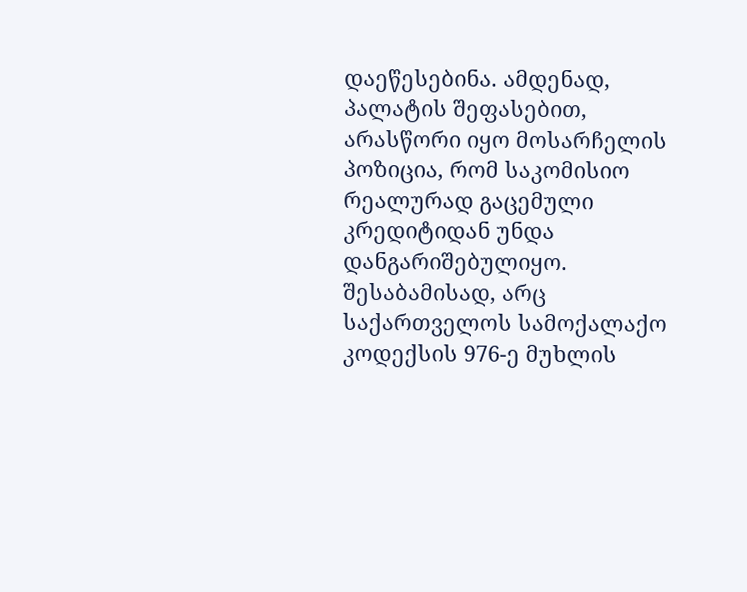დაეწესებინა. ამდენად, პალატის შეფასებით, არასწორი იყო მოსარჩელის პოზიცია, რომ საკომისიო რეალურად გაცემული კრედიტიდან უნდა დანგარიშებულიყო. შესაბამისად, არც საქართველოს სამოქალაქო კოდექსის 976-ე მუხლის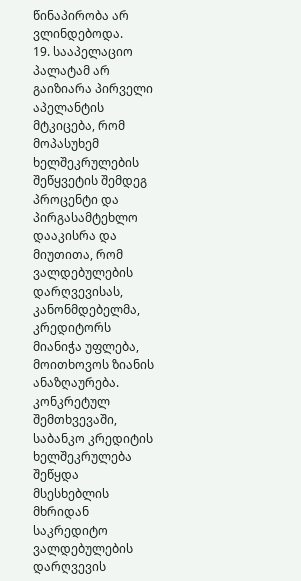წინაპირობა არ ვლინდებოდა.
19. სააპელაციო პალატამ არ გაიზიარა პირველი აპელანტის მტკიცება, რომ მოპასუხემ ხელშეკრულების შეწყვეტის შემდეგ პროცენტი და პირგასამტეხლო დააკისრა და მიუთითა, რომ ვალდებულების დარღვევისას, კანონმდებელმა, კრედიტორს მიანიჭა უფლება, მოითხოვოს ზიანის ანაზღაურება. კონკრეტულ შემთხვევაში, საბანკო კრედიტის ხელშეკრულება შეწყდა მსესხებლის მხრიდან საკრედიტო ვალდებულების დარღვევის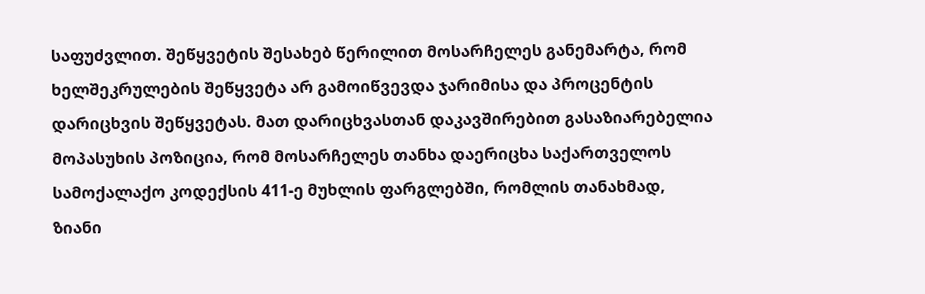საფუძვლით. შეწყვეტის შესახებ წერილით მოსარჩელეს განემარტა, რომ ხელშეკრულების შეწყვეტა არ გამოიწვევდა ჯარიმისა და პროცენტის დარიცხვის შეწყვეტას. მათ დარიცხვასთან დაკავშირებით გასაზიარებელია მოპასუხის პოზიცია, რომ მოსარჩელეს თანხა დაერიცხა საქართველოს სამოქალაქო კოდექსის 411-ე მუხლის ფარგლებში, რომლის თანახმად, ზიანი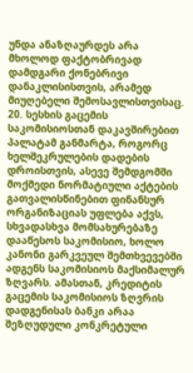უნდა ანაზღაურდეს არა მხოლოდ ფაქტობრივად დამდგარი ქონებრივი დანაკლისისთვის, არამედ მიუღებელი შემოსავლისთვისაც.
20. სესხის გაცემის საკომისიოსთან დაკავშირებით პალატამ განმარტა, როგორც ხელშეკრულების დადების დროისთვის, ასევე შემდგომში მოქმედი ნორმატიული აქტების გათვალისწინებით ფინანსურ ორგანიზაციას უფლება აქვს, სხვადასხვა მომსახურებაზე დააწესოს საკომისიო, ხოლო კანონი გარკვეულ შემთხვევებში ადგენს საკომისიოს მაქსიმალურ ზღვარს. ამასთან, კრედიტის გაცემის საკომისიოს ზღვრის დადგენისას ბანკი არაა შეზღუდული კონკრეტული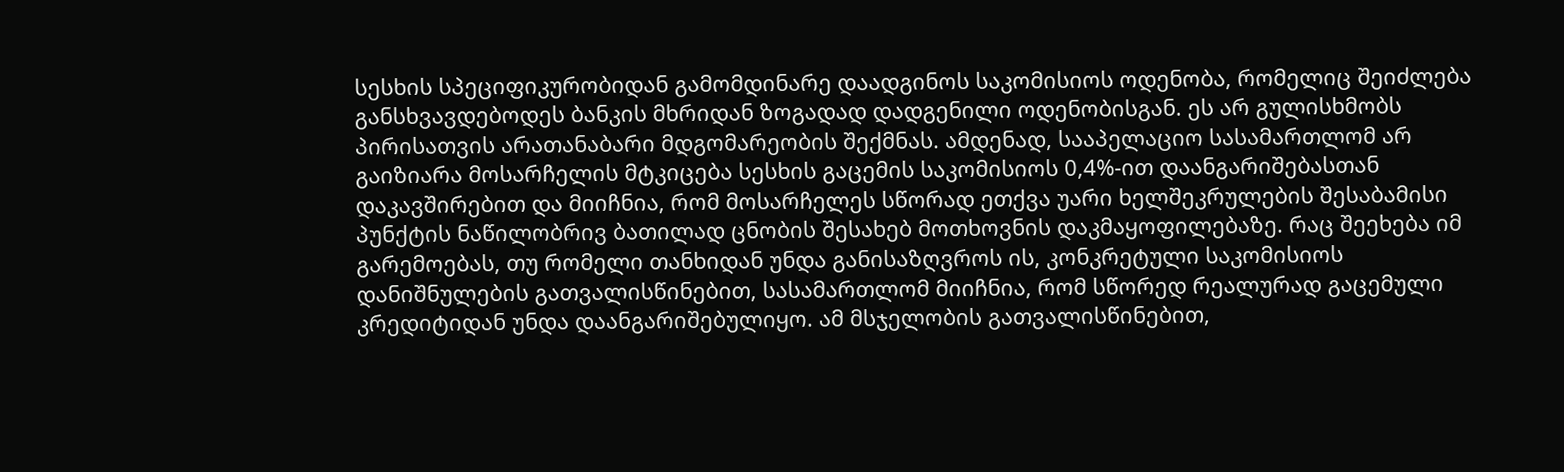სესხის სპეციფიკურობიდან გამომდინარე დაადგინოს საკომისიოს ოდენობა, რომელიც შეიძლება განსხვავდებოდეს ბანკის მხრიდან ზოგადად დადგენილი ოდენობისგან. ეს არ გულისხმობს პირისათვის არათანაბარი მდგომარეობის შექმნას. ამდენად, სააპელაციო სასამართლომ არ გაიზიარა მოსარჩელის მტკიცება სესხის გაცემის საკომისიოს 0,4%-ით დაანგარიშებასთან დაკავშირებით და მიიჩნია, რომ მოსარჩელეს სწორად ეთქვა უარი ხელშეკრულების შესაბამისი პუნქტის ნაწილობრივ ბათილად ცნობის შესახებ მოთხოვნის დაკმაყოფილებაზე. რაც შეეხება იმ გარემოებას, თუ რომელი თანხიდან უნდა განისაზღვროს ის, კონკრეტული საკომისიოს დანიშნულების გათვალისწინებით, სასამართლომ მიიჩნია, რომ სწორედ რეალურად გაცემული კრედიტიდან უნდა დაანგარიშებულიყო. ამ მსჯელობის გათვალისწინებით,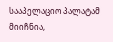სააპელაციო პალატამ მიიჩნია,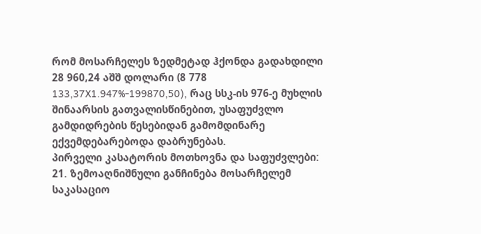რომ მოსარჩელეს ზედმეტად ჰქონდა გადახდილი 28 960,24 აშშ დოლარი (8 778 133,37X1.947%-199870,50), რაც სსკ-ის 976-ე მუხლის შინაარსის გათვალისწინებით, უსაფუძვლო გამდიდრების წესებიდან გამომდინარე ექვემდებარებოდა დაბრუნებას.
პირველი კასატორის მოთხოვნა და საფუძვლები:
21. ზემოაღნიშნული განჩინება მოსარჩელემ საკასაციო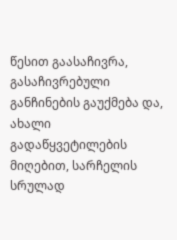წესით გაასაჩივრა, გასაჩივრებული განჩინების გაუქმება და, ახალი გადაწყვეტილების მიღებით, სარჩელის სრულად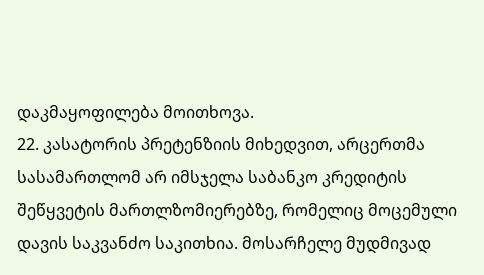დაკმაყოფილება მოითხოვა.
22. კასატორის პრეტენზიის მიხედვით, არცერთმა სასამართლომ არ იმსჯელა საბანკო კრედიტის შეწყვეტის მართლზომიერებზე, რომელიც მოცემული დავის საკვანძო საკითხია. მოსარჩელე მუდმივად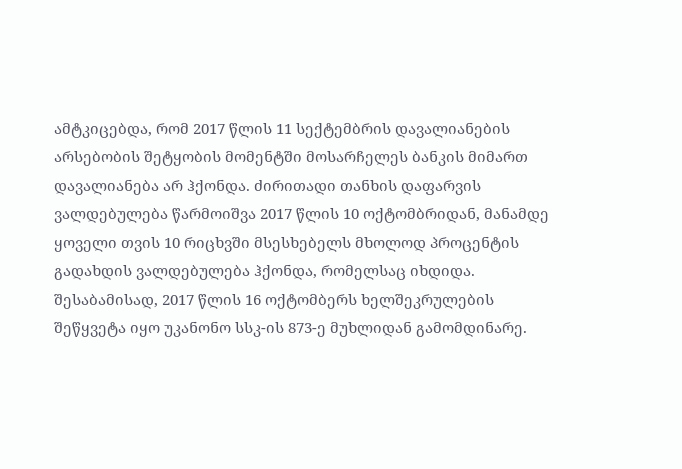ამტკიცებდა, რომ 2017 წლის 11 სექტემბრის დავალიანების არსებობის შეტყობის მომენტში მოსარჩელეს ბანკის მიმართ დავალიანება არ ჰქონდა. ძირითადი თანხის დაფარვის ვალდებულება წარმოიშვა 2017 წლის 10 ოქტომბრიდან, მანამდე ყოველი თვის 10 რიცხვში მსესხებელს მხოლოდ პროცენტის გადახდის ვალდებულება ჰქონდა, რომელსაც იხდიდა. შესაბამისად, 2017 წლის 16 ოქტომბერს ხელშეკრულების შეწყვეტა იყო უკანონო სსკ-ის 873-ე მუხლიდან გამომდინარე.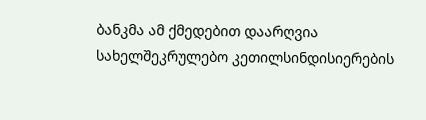ბანკმა ამ ქმედებით დაარღვია სახელშეკრულებო კეთილსინდისიერების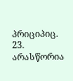პრიციპიც.
23. არასწორია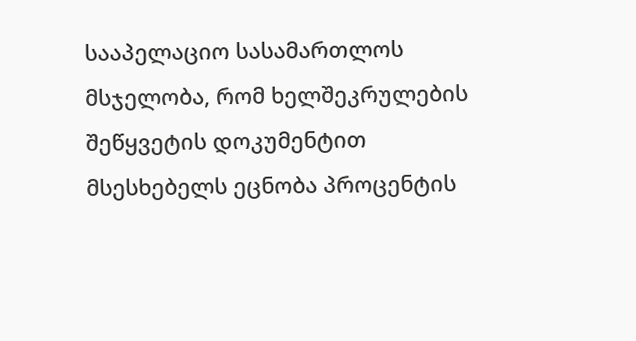სააპელაციო სასამართლოს მსჯელობა, რომ ხელშეკრულების შეწყვეტის დოკუმენტით მსესხებელს ეცნობა პროცენტის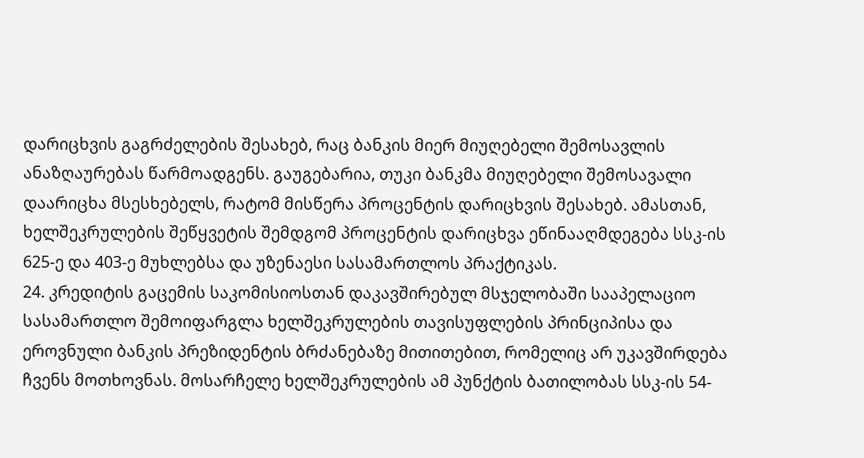დარიცხვის გაგრძელების შესახებ, რაც ბანკის მიერ მიუღებელი შემოსავლის ანაზღაურებას წარმოადგენს. გაუგებარია, თუკი ბანკმა მიუღებელი შემოსავალი დაარიცხა მსესხებელს, რატომ მისწერა პროცენტის დარიცხვის შესახებ. ამასთან, ხელშეკრულების შეწყვეტის შემდგომ პროცენტის დარიცხვა ეწინააღმდეგება სსკ-ის 625-ე და 403-ე მუხლებსა და უზენაესი სასამართლოს პრაქტიკას.
24. კრედიტის გაცემის საკომისიოსთან დაკავშირებულ მსჯელობაში სააპელაციო სასამართლო შემოიფარგლა ხელშეკრულების თავისუფლების პრინციპისა და ეროვნული ბანკის პრეზიდენტის ბრძანებაზე მითითებით, რომელიც არ უკავშირდება ჩვენს მოთხოვნას. მოსარჩელე ხელშეკრულების ამ პუნქტის ბათილობას სსკ-ის 54-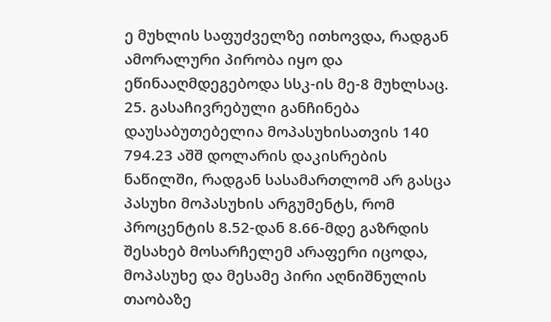ე მუხლის საფუძველზე ითხოვდა, რადგან ამორალური პირობა იყო და ეწინააღმდეგებოდა სსკ-ის მე-8 მუხლსაც.
25. გასაჩივრებული განჩინება დაუსაბუთებელია მოპასუხისათვის 140 794.23 აშშ დოლარის დაკისრების ნაწილში, რადგან სასამართლომ არ გასცა პასუხი მოპასუხის არგუმენტს, რომ პროცენტის 8.52-დან 8.66-მდე გაზრდის შესახებ მოსარჩელემ არაფერი იცოდა, მოპასუხე და მესამე პირი აღნიშნულის თაობაზე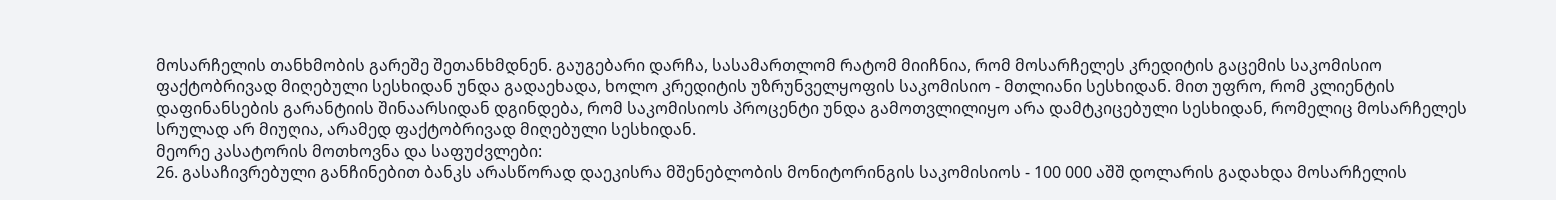მოსარჩელის თანხმობის გარეშე შეთანხმდნენ. გაუგებარი დარჩა, სასამართლომ რატომ მიიჩნია, რომ მოსარჩელეს კრედიტის გაცემის საკომისიო ფაქტობრივად მიღებული სესხიდან უნდა გადაეხადა, ხოლო კრედიტის უზრუნველყოფის საკომისიო - მთლიანი სესხიდან. მით უფრო, რომ კლიენტის დაფინანსების გარანტიის შინაარსიდან დგინდება, რომ საკომისიოს პროცენტი უნდა გამოთვლილიყო არა დამტკიცებული სესხიდან, რომელიც მოსარჩელეს სრულად არ მიუღია, არამედ ფაქტობრივად მიღებული სესხიდან.
მეორე კასატორის მოთხოვნა და საფუძვლები:
26. გასაჩივრებული განჩინებით ბანკს არასწორად დაეკისრა მშენებლობის მონიტორინგის საკომისიოს - 100 000 აშშ დოლარის გადახდა მოსარჩელის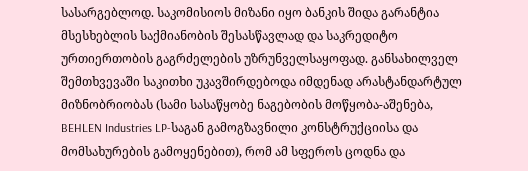სასარგებლოდ. საკომისიოს მიზანი იყო ბანკის შიდა გარანტია მსესხებლის საქმიანობის შესასწავლად და საკრედიტო ურთიერთობის გაგრძელების უზრუნველსაყოფად. განსახილველ შემთხვევაში საკითხი უკავშირდებოდა იმდენად არასტანდარტულ მიზნობრიობას (სამი სასაწყობე ნაგებობის მოწყობა-აშენება, BEHLEN Industries LP-საგან გამოგზავნილი კონსტრუქციისა და მომსახურების გამოყენებით), რომ ამ სფეროს ცოდნა და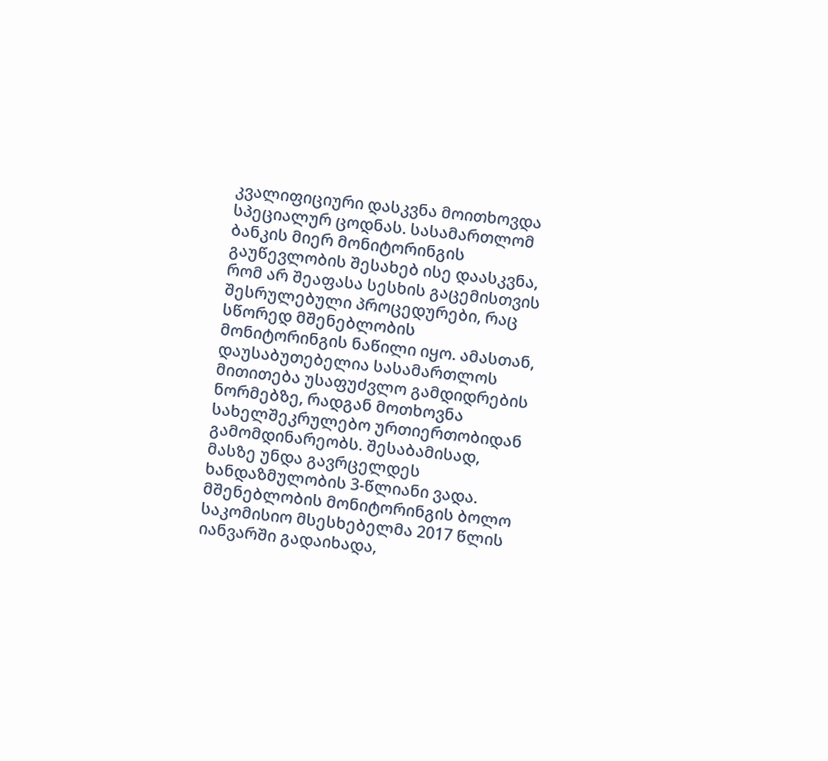კვალიფიციური დასკვნა მოითხოვდა სპეციალურ ცოდნას. სასამართლომ ბანკის მიერ მონიტორინგის გაუწევლობის შესახებ ისე დაასკვნა, რომ არ შეაფასა სესხის გაცემისთვის შესრულებული პროცედურები, რაც სწორედ მშენებლობის მონიტორინგის ნაწილი იყო. ამასთან, დაუსაბუთებელია სასამართლოს მითითება უსაფუძვლო გამდიდრების ნორმებზე, რადგან მოთხოვნა სახელშეკრულებო ურთიერთობიდან გამომდინარეობს. შესაბამისად, მასზე უნდა გავრცელდეს ხანდაზმულობის 3-წლიანი ვადა. მშენებლობის მონიტორინგის ბოლო საკომისიო მსესხებელმა 2017 წლის იანვარში გადაიხადა,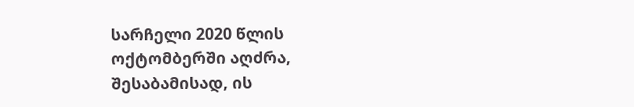სარჩელი 2020 წლის ოქტომბერში აღძრა, შესაბამისად, ის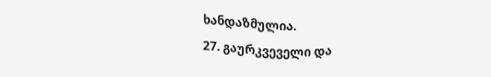ხანდაზმულია.
27. გაურკვეველი და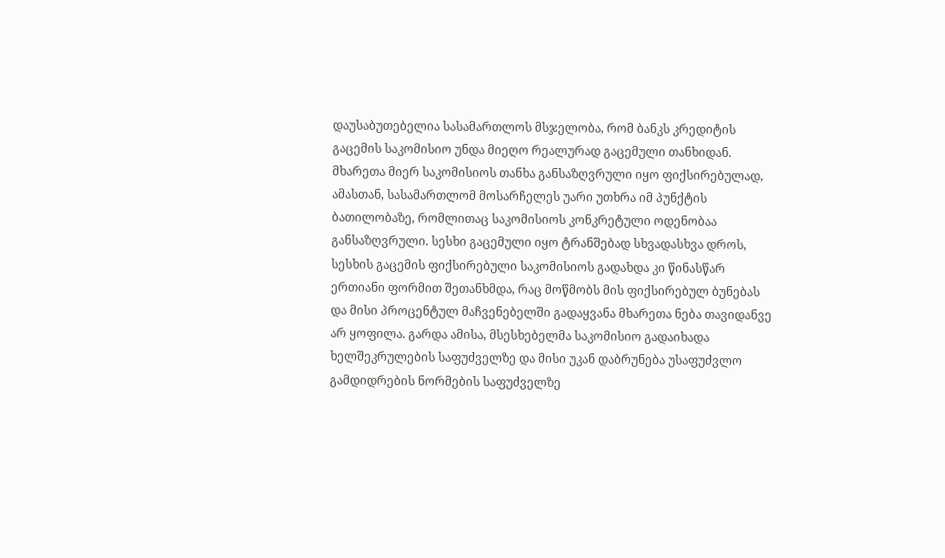დაუსაბუთებელია სასამართლოს მსჯელობა, რომ ბანკს კრედიტის გაცემის საკომისიო უნდა მიეღო რეალურად გაცემული თანხიდან. მხარეთა მიერ საკომისიოს თანხა განსაზღვრული იყო ფიქსირებულად, ამასთან, სასამართლომ მოსარჩელეს უარი უთხრა იმ პუნქტის ბათილობაზე, რომლითაც საკომისიოს კონკრეტული ოდენობაა განსაზღვრული. სესხი გაცემული იყო ტრანშებად სხვადასხვა დროს, სესხის გაცემის ფიქსირებული საკომისიოს გადახდა კი წინასწარ ერთიანი ფორმით შეთანხმდა, რაც მოწმობს მის ფიქსირებულ ბუნებას და მისი პროცენტულ მაჩვენებელში გადაყვანა მხარეთა ნება თავიდანვე არ ყოფილა. გარდა ამისა, მსესხებელმა საკომისიო გადაიხადა ხელშეკრულების საფუძველზე და მისი უკან დაბრუნება უსაფუძვლო გამდიდრების ნორმების საფუძველზე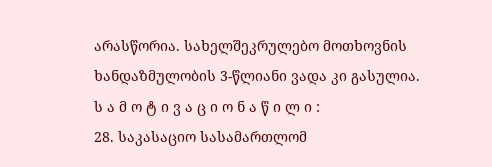არასწორია. სახელშეკრულებო მოთხოვნის ხანდაზმულობის 3-წლიანი ვადა კი გასულია.
ს ა მ ო ტ ი ვ ა ც ი ო ნ ა წ ი ლ ი :
28. საკასაციო სასამართლომ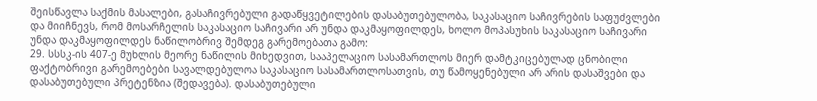შეისწავლა საქმის მასალები, გასაჩივრებული გადაწყვეტილების დასაბუთებულობა, საკასაციო საჩივრების საფუძვლები და მიიჩნევს, რომ მოსარჩელის საკასაციო საჩივარი არ უნდა დაკმაყოფილდეს, ხოლო მოპასუხის საკასაციო საჩივარი უნდა დაკმაყოფილდეს ნაწილობრივ შემდეგ გარემოებათა გამო:
29. სსსკ-ის 407-ე მუხლის მეორე ნაწილის მიხედვით, სააპელაციო სასამართლოს მიერ დამტკიცებულად ცნობილი ფაქტობრივი გარემოებები სავალდებულოა საკასაციო სასამართლოსათვის, თუ წამოყენებული არ არის დასაშვები და დასაბუთებული პრეტენზია (შედავება). დასაბუთებული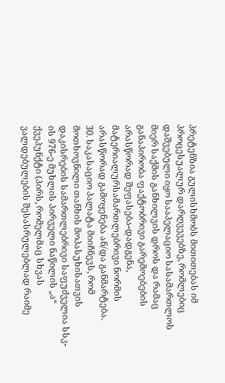პრეტენზია გულისხმობს მითითებას იმ პროცესუალურ დარღვევებზე, რომლებიც დაშვებული იყო სააპელაციო სასამართლოს მიერ საქმის განხილვის დროს და რამაც განაპირობა ფაქტობრივი გარემოებების არასწორად შეფასება-დადგენა, მატერიალურსამართლებრივი ნორმის არასწორად გამოყენება ან/და განმარტება.
30. საკასაციო პალატა მიიჩნევს, რომ მოთხოვნილი თანხის მოპასუხისათვის დაკისრების სამართლებრივი საფუძველია სსკ-ის 976-ე მუხლის პირველი ნაწილის „ა“ ქვეპუნქტი (პირს, რომელმაც სხვას ვალდებულების შესასრულებლად რაიმე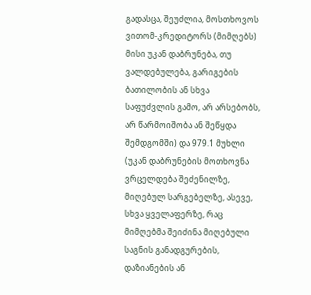გადასცა, შეუძლია, მოსთხოვოს ვითომ-კრედიტორს (მიმღებს) მისი უკან დაბრუნება, თუ ვალდებულება, გარიგების ბათილობის ან სხვა საფუძვლის გამო, არ არსებობს, არ წარმოიშობა ან შეწყდა შემდგომში) და 979.1 მუხლი (უკან დაბრუნების მოთხოვნა ვრცელდება შეძენილზე, მიღებულ სარგებელზე, ასევე, სხვა ყველაფერზე, რაც მიმღებმა შეიძინა მიღებული საგნის განადგურების, დაზიანების ან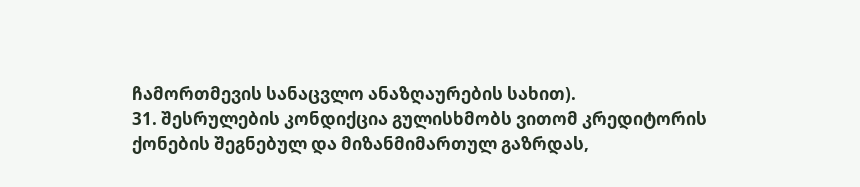ჩამორთმევის სანაცვლო ანაზღაურების სახით).
31. შესრულების კონდიქცია გულისხმობს ვითომ კრედიტორის ქონების შეგნებულ და მიზანმიმართულ გაზრდას,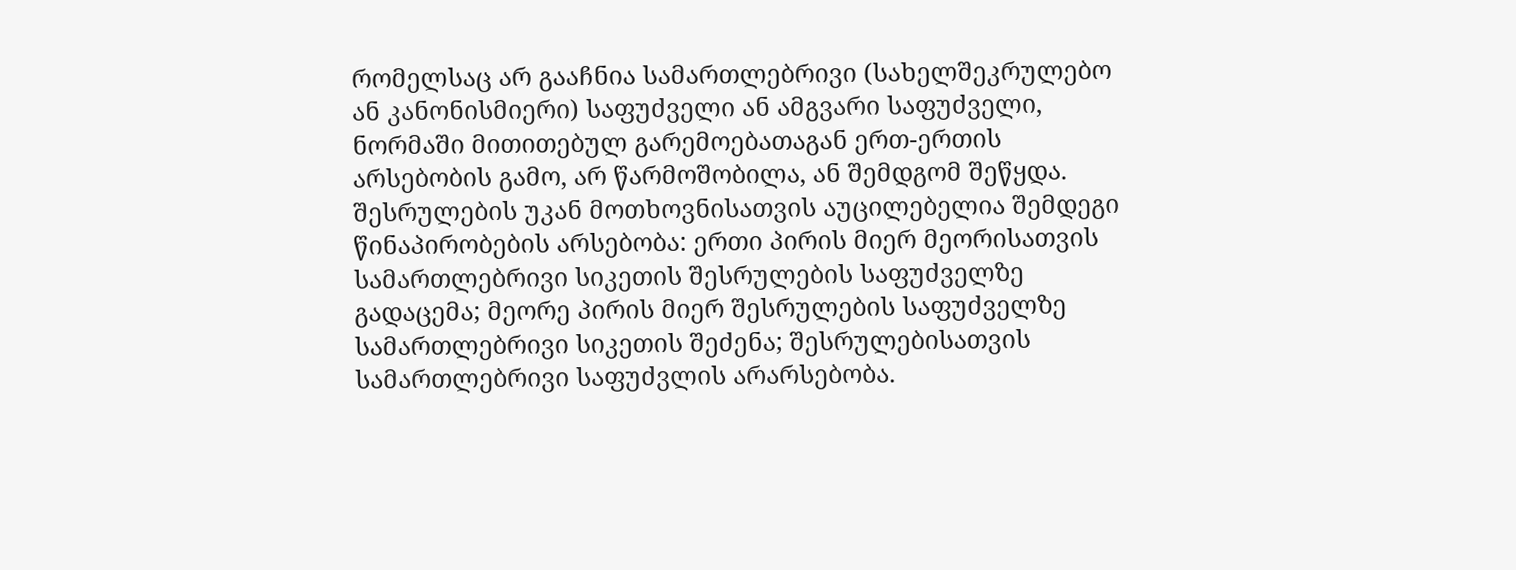რომელსაც არ გააჩნია სამართლებრივი (სახელშეკრულებო ან კანონისმიერი) საფუძველი ან ამგვარი საფუძველი, ნორმაში მითითებულ გარემოებათაგან ერთ-ერთის არსებობის გამო, არ წარმოშობილა, ან შემდგომ შეწყდა. შესრულების უკან მოთხოვნისათვის აუცილებელია შემდეგი წინაპირობების არსებობა: ერთი პირის მიერ მეორისათვის სამართლებრივი სიკეთის შესრულების საფუძველზე გადაცემა; მეორე პირის მიერ შესრულების საფუძველზე სამართლებრივი სიკეთის შეძენა; შესრულებისათვის სამართლებრივი საფუძვლის არარსებობა.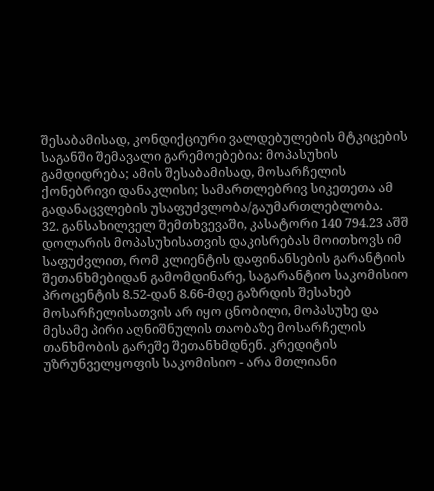შესაბამისად, კონდიქციური ვალდებულების მტკიცების საგანში შემავალი გარემოებებია: მოპასუხის გამდიდრება; ამის შესაბამისად, მოსარჩელის ქონებრივი დანაკლისი; სამართლებრივ სიკეთეთა ამ გადანაცვლების უსაფუძვლობა/გაუმართლებლობა.
32. განსახილველ შემთხვევაში, კასატორი 140 794.23 აშშ დოლარის მოპასუხისათვის დაკისრებას მოითხოვს იმ საფუძვლით, რომ კლიენტის დაფინანსების გარანტიის შეთანხმებიდან გამომდინარე, საგარანტიო საკომისიო პროცენტის 8.52-დან 8.66-მდე გაზრდის შესახებ მოსარჩელისათვის არ იყო ცნობილი, მოპასუხე და მესამე პირი აღნიშნულის თაობაზე მოსარჩელის თანხმობის გარეშე შეთანხმდნენ. კრედიტის უზრუნველყოფის საკომისიო - არა მთლიანი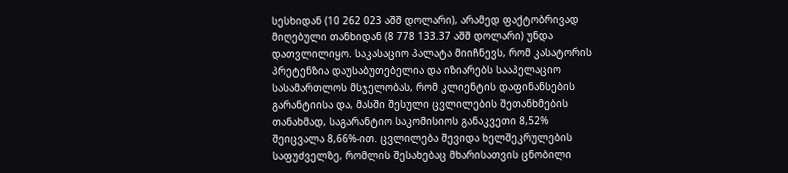სესხიდან (10 262 023 აშშ დოლარი), არამედ ფაქტობრივად მიღებული თანხიდან (8 778 133.37 აშშ დოლარი) უნდა დათვლილიყო. საკასაციო პალატა მიიჩნევს, რომ კასატორის პრეტენზია დაუსაბუთებელია და იზიარებს სააპელაციო სასამართლოს მსჯელობას, რომ კლიენტის დაფინანსების გარანტიისა და, მასში შესული ცვლილების შეთანხმების თანახმად, საგარანტიო საკომისიოს განაკვეთი 8,52% შეიცვალა 8,66%-ით. ცვლილება შევიდა ხელშეკრულების საფუძველზე, რომლის შესახებაც მხარისათვის ცნობილი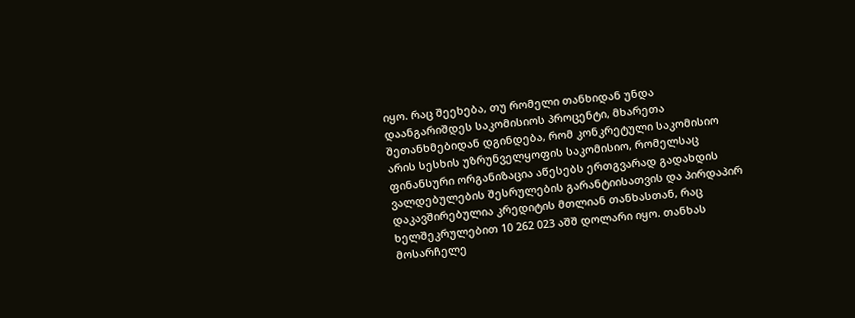იყო. რაც შეეხება, თუ რომელი თანხიდან უნდა დაანგარიშდეს საკომისიოს პროცენტი, მხარეთა შეთანხმებიდან დგინდება, რომ კონკრეტული საკომისიო არის სესხის უზრუნველყოფის საკომისიო, რომელსაც ფინანსური ორგანიზაცია აწესებს ერთგვარად გადახდის ვალდებულების შესრულების გარანტიისათვის და პირდაპირ დაკავშირებულია კრედიტის მთლიან თანხასთან, რაც ხელშეკრულებით 10 262 023 აშშ დოლარი იყო. თანხას მოსარჩელე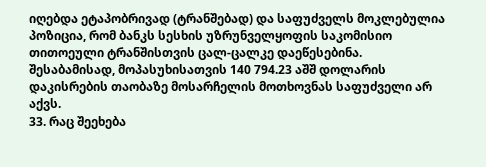იღებდა ეტაპობრივად (ტრანშებად) და საფუძველს მოკლებულია პოზიცია, რომ ბანკს სესხის უზრუნველყოფის საკომისიო თითოეული ტრანშისთვის ცალ-ცალკე დაეწესებინა. შესაბამისად, მოპასუხისათვის 140 794.23 აშშ დოლარის დაკისრების თაობაზე მოსარჩელის მოთხოვნას საფუძველი არ აქვს.
33. რაც შეეხება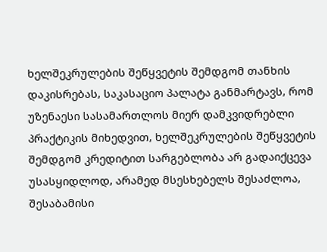ხელშეკრულების შეწყვეტის შემდგომ თანხის დაკისრებას, საკასაციო პალატა განმარტავს, რომ უზენაესი სასამართლოს მიერ დამკვიდრებლი პრაქტიკის მიხედვით, ხელშეკრულების შეწყვეტის შემდგომ კრედიტით სარგებლობა არ გადაიქცევა უსასყიდლოდ, არამედ მსესხებელს შესაძლოა, შესაბამისი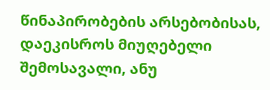წინაპირობების არსებობისას, დაეკისროს მიუღებელი შემოსავალი, ანუ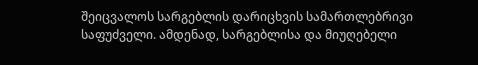შეიცვალოს სარგებლის დარიცხვის სამართლებრივი საფუძველი. ამდენად, სარგებლისა და მიუღებელი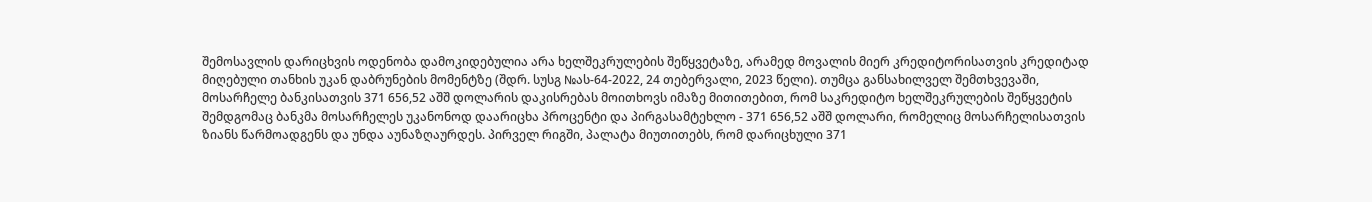შემოსავლის დარიცხვის ოდენობა დამოკიდებულია არა ხელშეკრულების შეწყვეტაზე, არამედ მოვალის მიერ კრედიტორისათვის კრედიტად მიღებული თანხის უკან დაბრუნების მომენტზე (შდრ. სუსგ №ას-64-2022, 24 თებერვალი, 2023 წელი). თუმცა განსახილველ შემთხვევაში, მოსარჩელე ბანკისათვის 371 656,52 აშშ დოლარის დაკისრებას მოითხოვს იმაზე მითითებით, რომ საკრედიტო ხელშეკრულების შეწყვეტის შემდგომაც ბანკმა მოსარჩელეს უკანონოდ დაარიცხა პროცენტი და პირგასამტეხლო - 371 656,52 აშშ დოლარი, რომელიც მოსარჩელისათვის ზიანს წარმოადგენს და უნდა აუნაზღაურდეს. პირველ რიგში, პალატა მიუთითებს, რომ დარიცხული 371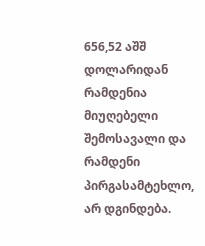656,52 აშშ დოლარიდან რამდენია მიუღებელი შემოსავალი და რამდენი პირგასამტეხლო, არ დგინდება.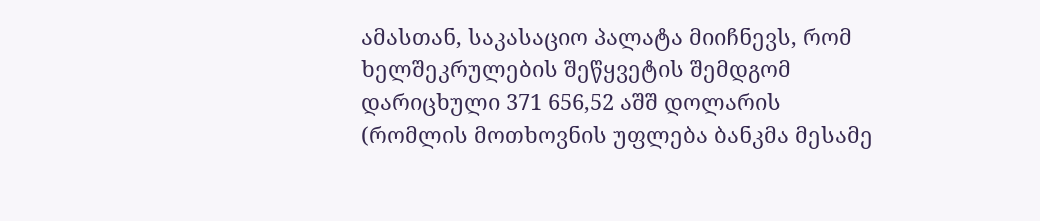ამასთან, საკასაციო პალატა მიიჩნევს, რომ ხელშეკრულების შეწყვეტის შემდგომ დარიცხული 371 656,52 აშშ დოლარის (რომლის მოთხოვნის უფლება ბანკმა მესამე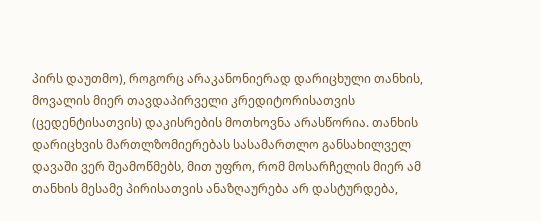პირს დაუთმო), როგორც არაკანონიერად დარიცხული თანხის, მოვალის მიერ თავდაპირველი კრედიტორისათვის (ცედენტისათვის) დაკისრების მოთხოვნა არასწორია. თანხის დარიცხვის მართლზომიერებას სასამართლო განსახილველ დავაში ვერ შეამოწმებს, მით უფრო, რომ მოსარჩელის მიერ ამ თანხის მესამე პირისათვის ანაზღაურება არ დასტურდება,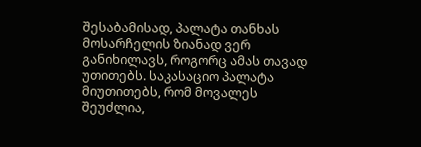შესაბამისად, პალატა თანხას მოსარჩელის ზიანად ვერ განიხილავს, როგორც ამას თავად უთითებს. საკასაციო პალატა მიუთითებს, რომ მოვალეს შეუძლია,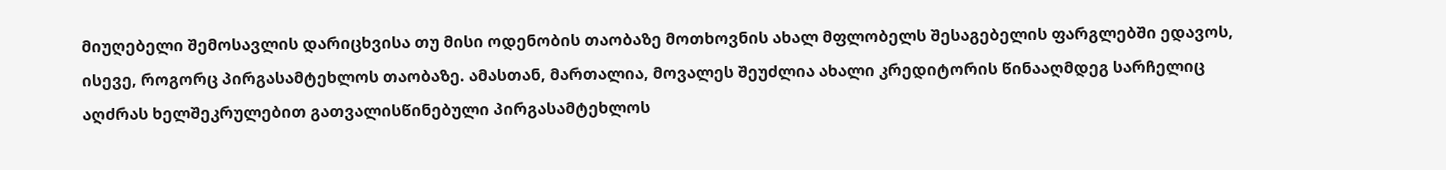მიუღებელი შემოსავლის დარიცხვისა თუ მისი ოდენობის თაობაზე მოთხოვნის ახალ მფლობელს შესაგებელის ფარგლებში ედავოს, ისევე, როგორც პირგასამტეხლოს თაობაზე. ამასთან, მართალია, მოვალეს შეუძლია ახალი კრედიტორის წინააღმდეგ სარჩელიც აღძრას ხელშეკრულებით გათვალისწინებული პირგასამტეხლოს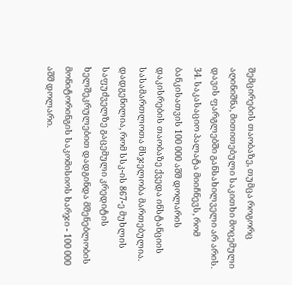შემცირების თაობაზე, თუმცა როგორც აღინიშნა, მითითებული საკითხი მოცემული დავის ფარგლებში განსახილველი არ არის.
34. საკასაციო პალატა მიიჩნევს, რომ ბანკისათვის 100 000 აშშ დოლარის დაკისრების თაობაზე ქვედა ინსტანციის სასამართლოთა მსჯელობა მართებულია. დადგენილია, რომ სსკ-ის 867-ე მუხლის საფუძველზე გაცემული კრედიტის ხელშეკრულებით დადგინდა მშენებლობის მონიტორინგის საკომისიოს ხარჯი - 100 000 აშშ დოლარი.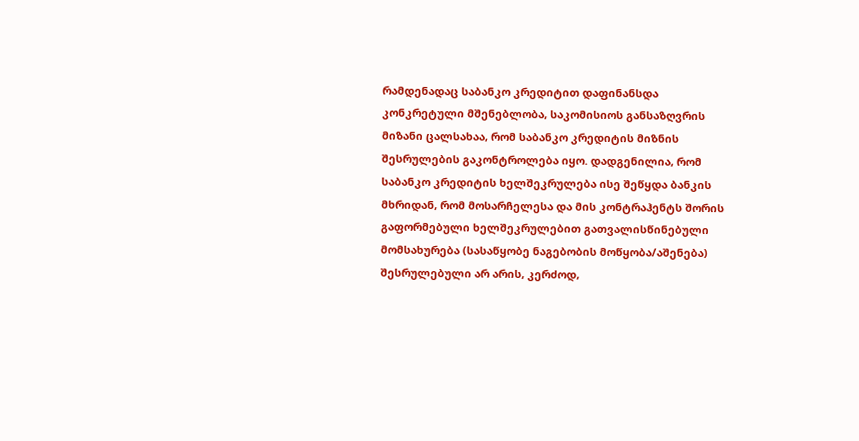რამდენადაც საბანკო კრედიტით დაფინანსდა კონკრეტული მშენებლობა, საკომისიოს განსაზღვრის მიზანი ცალსახაა, რომ საბანკო კრედიტის მიზნის შესრულების გაკონტროლება იყო. დადგენილია, რომ საბანკო კრედიტის ხელშეკრულება ისე შეწყდა ბანკის მხრიდან, რომ მოსარჩელესა და მის კონტრაჰენტს შორის გაფორმებული ხელშეკრულებით გათვალისწინებული მომსახურება (სასაწყობე ნაგებობის მოწყობა/აშენება) შესრულებული არ არის, კერძოდ,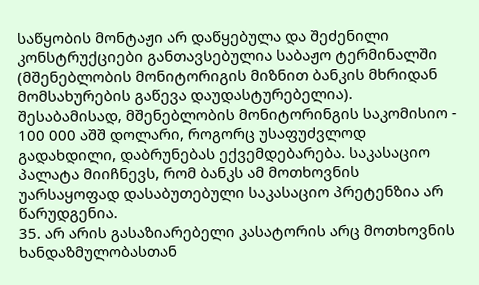საწყობის მონტაჟი არ დაწყებულა და შეძენილი კონსტრუქციები განთავსებულია საბაჟო ტერმინალში (მშენებლობის მონიტორიგის მიზნით ბანკის მხრიდან მომსახურების გაწევა დაუდასტურებელია). შესაბამისად, მშენებლობის მონიტორინგის საკომისიო - 100 000 აშშ დოლარი, როგორც უსაფუძვლოდ გადახდილი, დაბრუნებას ექვემდებარება. საკასაციო პალატა მიიჩნევს, რომ ბანკს ამ მოთხოვნის უარსაყოფად დასაბუთებული საკასაციო პრეტენზია არ წარუდგენია.
35. არ არის გასაზიარებელი კასატორის არც მოთხოვნის ხანდაზმულობასთან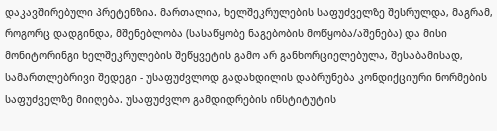დაკავშირებული პრეტენზია. მართალია, ხელშეკრულების საფუძველზე შესრულდა, მაგრამ, როგორც დადგინდა, მშენებლობა (სასაწყობე ნაგებობის მოწყობა/აშენება) და მისი მონიტორინგი ხელშეკრულების შეწყვეტის გამო არ განხორციელებულა, შესაბამისად, სამართლებრივი შედეგი - უსაფუძვლოდ გადახდილის დაბრუნება კონდიქციური ნორმების საფუძველზე მიიღება. უსაფუძვლო გამდიდრების ინსტიტუტის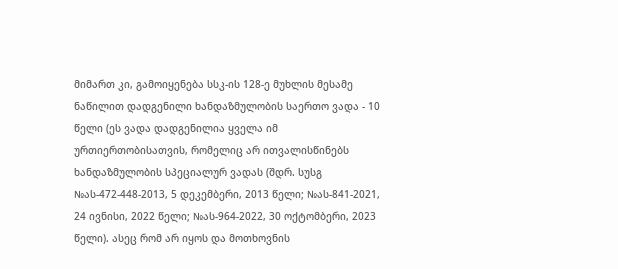მიმართ კი, გამოიყენება სსკ-ის 128-ე მუხლის მესამე ნაწილით დადგენილი ხანდაზმულობის საერთო ვადა - 10 წელი (ეს ვადა დადგენილია ყველა იმ ურთიერთობისათვის, რომელიც არ ითვალისწინებს ხანდაზმულობის სპეციალურ ვადას (შდრ. სუსგ №ას-472-448-2013, 5 დეკემბერი, 2013 წელი; №ას-841-2021, 24 ივნისი, 2022 წელი; №ას-964-2022, 30 ოქტომბერი, 2023 წელი). ასეც რომ არ იყოს და მოთხოვნის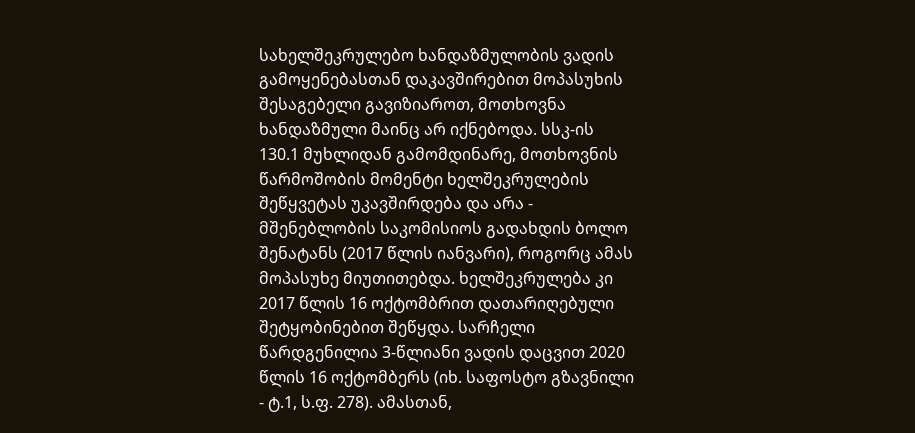სახელშეკრულებო ხანდაზმულობის ვადის გამოყენებასთან დაკავშირებით მოპასუხის შესაგებელი გავიზიაროთ, მოთხოვნა ხანდაზმული მაინც არ იქნებოდა. სსკ-ის 130.1 მუხლიდან გამომდინარე, მოთხოვნის წარმოშობის მომენტი ხელშეკრულების შეწყვეტას უკავშირდება და არა - მშენებლობის საკომისიოს გადახდის ბოლო შენატანს (2017 წლის იანვარი), როგორც ამას მოპასუხე მიუთითებდა. ხელშეკრულება კი 2017 წლის 16 ოქტომბრით დათარიღებული შეტყობინებით შეწყდა. სარჩელი წარდგენილია 3-წლიანი ვადის დაცვით 2020 წლის 16 ოქტომბერს (იხ. საფოსტო გზავნილი - ტ.1, ს.ფ. 278). ამასთან,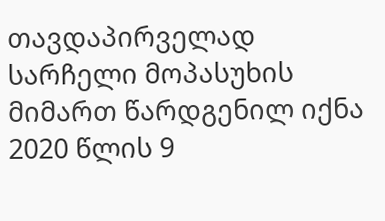თავდაპირველად სარჩელი მოპასუხის მიმართ წარდგენილ იქნა 2020 წლის 9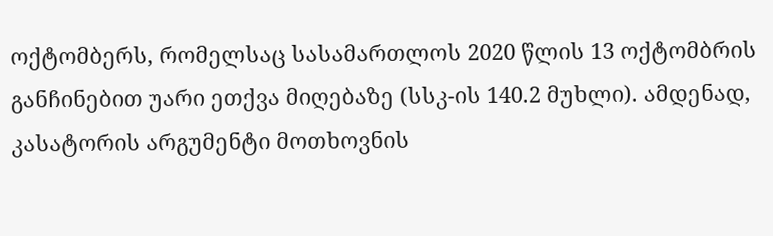ოქტომბერს, რომელსაც სასამართლოს 2020 წლის 13 ოქტომბრის განჩინებით უარი ეთქვა მიღებაზე (სსკ-ის 140.2 მუხლი). ამდენად, კასატორის არგუმენტი მოთხოვნის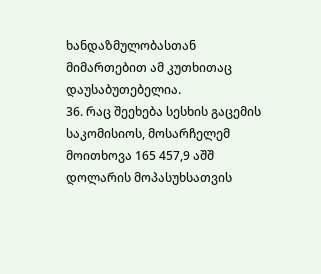ხანდაზმულობასთან მიმართებით ამ კუთხითაც დაუსაბუთებელია.
36. რაც შეეხება სესხის გაცემის საკომისიოს, მოსარჩელემ მოითხოვა 165 457,9 აშშ დოლარის მოპასუხსათვის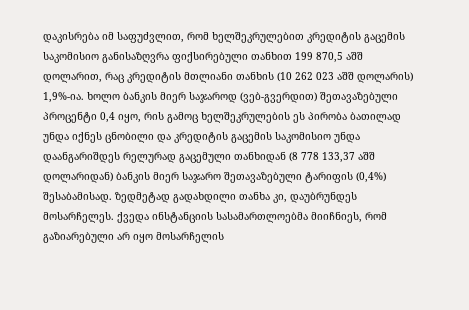დაკისრება იმ საფუძვლით, რომ ხელშეკრულებით კრედიტის გაცემის საკომისიო განისაზღვრა ფიქსირებული თანხით 199 870,5 აშშ დოლარით, რაც კრედიტის მთლიანი თანხის (10 262 023 აშშ დოლარის) 1,9%-ია. ხოლო ბანკის მიერ საჯაროდ (ვებ-გვერდით) შეთავაზებული პროცენტი 0,4 იყო, რის გამოც ხელშეკრულების ეს პირობა ბათილად უნდა იქნეს ცნობილი და კრედიტის გაცემის საკომისიო უნდა დაანგარიშდეს რელურად გაცემული თანხიდან (8 778 133,37 აშშ დოლარიდან) ბანკის მიერ საჯარო შეთავაზებული ტარიფის (0,4%) შესაბამისად. ზედმეტად გადახდილი თანხა კი, დაუბრუნდეს მოსარჩელეს. ქვედა ინსტანციის სასამართლოებმა მიიჩნიეს, რომ გაზიარებული არ იყო მოსარჩელის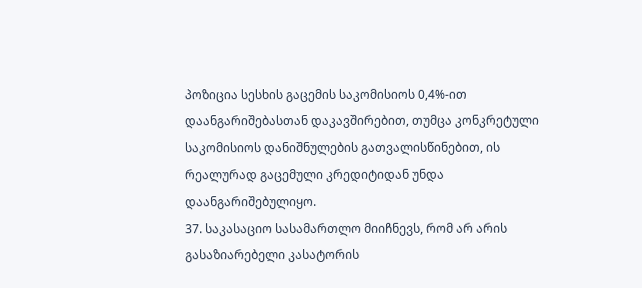პოზიცია სესხის გაცემის საკომისიოს 0,4%-ით დაანგარიშებასთან დაკავშირებით, თუმცა კონკრეტული საკომისიოს დანიშნულების გათვალისწინებით, ის რეალურად გაცემული კრედიტიდან უნდა დაანგარიშებულიყო.
37. საკასაციო სასამართლო მიიჩნევს, რომ არ არის გასაზიარებელი კასატორის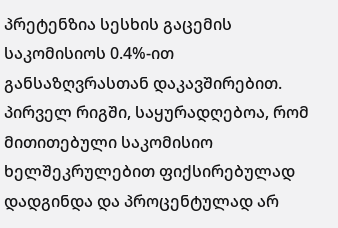პრეტენზია სესხის გაცემის საკომისიოს 0.4%-ით განსაზღვრასთან დაკავშირებით. პირველ რიგში, საყურადღებოა, რომ მითითებული საკომისიო ხელშეკრულებით ფიქსირებულად დადგინდა და პროცენტულად არ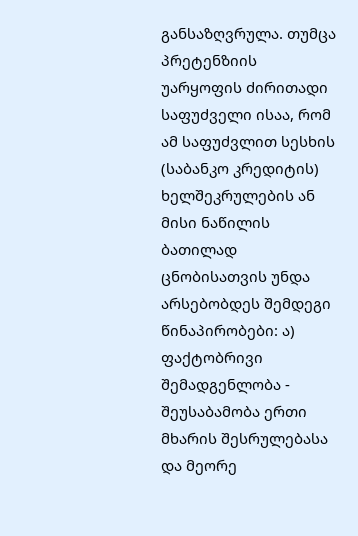განსაზღვრულა. თუმცა პრეტენზიის უარყოფის ძირითადი საფუძველი ისაა, რომ ამ საფუძვლით სესხის (საბანკო კრედიტის) ხელშეკრულების ან მისი ნაწილის ბათილად ცნობისათვის უნდა არსებობდეს შემდეგი წინაპირობები: ა) ფაქტობრივი შემადგენლობა - შეუსაბამობა ერთი მხარის შესრულებასა და მეორე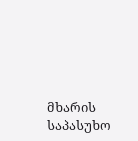მხარის საპასუხო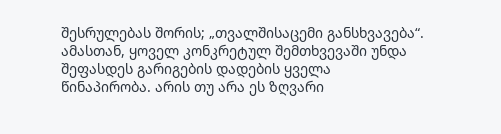შესრულებას შორის; „თვალშისაცემი განსხვავება“. ამასთან, ყოველ კონკრეტულ შემთხვევაში უნდა შეფასდეს გარიგების დადების ყველა წინაპირობა. არის თუ არა ეს ზღვარი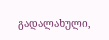გადალახული,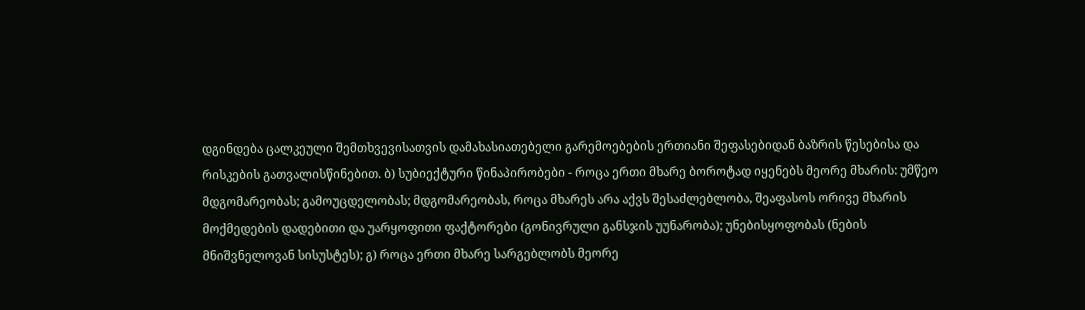დგინდება ცალკეული შემთხვევისათვის დამახასიათებელი გარემოებების ერთიანი შეფასებიდან ბაზრის წესებისა და რისკების გათვალისწინებით. ბ) სუბიექტური წინაპირობები - როცა ერთი მხარე ბოროტად იყენებს მეორე მხარის: უმწეო მდგომარეობას; გამოუცდელობას; მდგომარეობას, როცა მხარეს არა აქვს შესაძლებლობა, შეაფასოს ორივე მხარის მოქმედების დადებითი და უარყოფითი ფაქტორები (გონივრული განსჯის უუნარობა); უნებისყოფობას (ნების მნიშვნელოვან სისუსტეს); გ) როცა ერთი მხარე სარგებლობს მეორე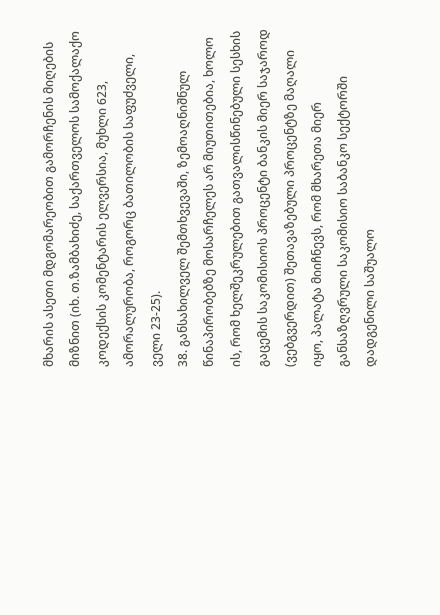მხარის ასეთი მდგომარეობით გამორჩენის მიღების მიზნით (იხ. თ.ზამბახიძე, საქართველოს სამოქალაქო კოდექსის კომენტარის ელვერსია, მუხლი 623, ამორალურობა, როგორც ბათილობის საფუძველი, ველი 23-25).
38. განსახილველ შემთხვევაში, ზემოაღნიშნულ წინაპირობებზე მოსარჩელეს არ მიუთითებია, ხოლო ის, რომ ხელშეკრულებით გათვალისწინებული სესხის გაცემის საკომისიოს პროცენტი ბანკის მიერ საჯაროდ (ვებგვერდით) შეთავაზებული პროცენტზე მაღალი იყო, პალატა მიიჩნევს, რომ მხარეთა მიერ განსაზღვრული საკომისიო საბანკო სექტორში დადგენილი საშუალო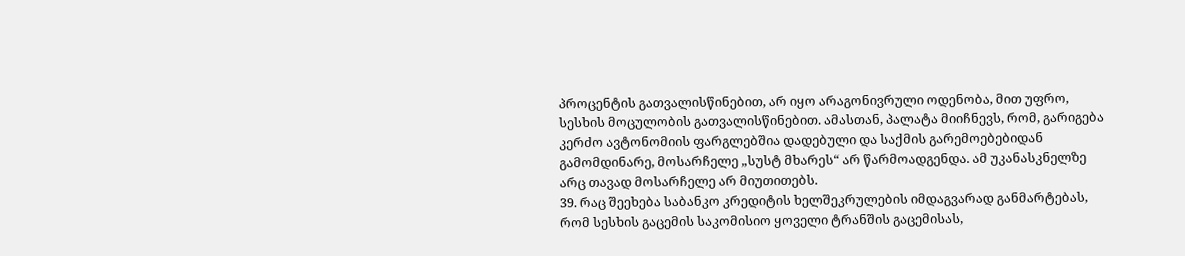პროცენტის გათვალისწინებით, არ იყო არაგონივრული ოდენობა, მით უფრო, სესხის მოცულობის გათვალისწინებით. ამასთან, პალატა მიიჩნევს, რომ, გარიგება კერძო ავტონომიის ფარგლებშია დადებული და საქმის გარემოებებიდან გამომდინარე, მოსარჩელე „სუსტ მხარეს“ არ წარმოადგენდა. ამ უკანასკნელზე არც თავად მოსარჩელე არ მიუთითებს.
39. რაც შეეხება საბანკო კრედიტის ხელშეკრულების იმდაგვარად განმარტებას, რომ სესხის გაცემის საკომისიო ყოველი ტრანშის გაცემისას,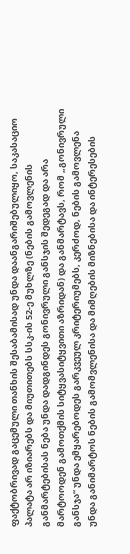ფაქტობრივად გაცემული თანხის შესაბამისად უნდა დაანგარიშებულიყო, საკასაციო პალატა არ იზიარებს და მიუთითებს სსკ-ის 52-ე მუხლზე (ნების გამოვლენის განმარტებისას ნება უნდა დადგინდეს გონივრული განსჯის შედეგად და არა მარტოოდენ გამოთქმის სიტყვასიტყვითი აზრიდან) და განმარტავს, რომ „გონივრული განსჯა“ უნდა ემყარებოდეს გარკვეულ კრიტერიუმებს, კერძოდ, ნების გამოვლენა უნდა განიმარტოს ნების გამომვლენისა და მიმღების მიზნებისა და ინტერესების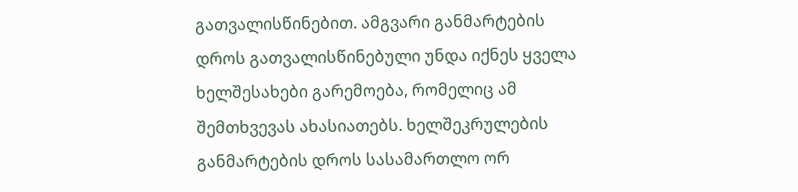გათვალისწინებით. ამგვარი განმარტების დროს გათვალისწინებული უნდა იქნეს ყველა ხელშესახები გარემოება, რომელიც ამ შემთხვევას ახასიათებს. ხელშეკრულების განმარტების დროს სასამართლო ორ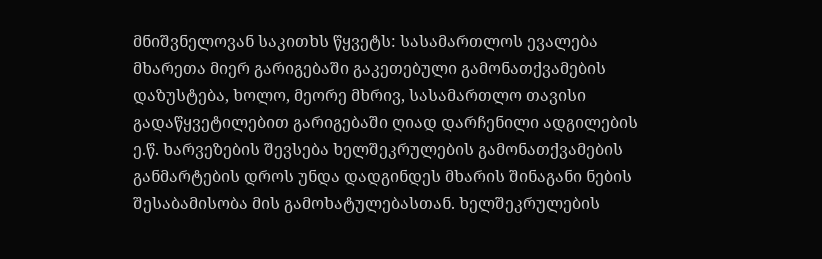მნიშვნელოვან საკითხს წყვეტს: სასამართლოს ევალება მხარეთა მიერ გარიგებაში გაკეთებული გამონათქვამების დაზუსტება, ხოლო, მეორე მხრივ, სასამართლო თავისი გადაწყვეტილებით გარიგებაში ღიად დარჩენილი ადგილების ე.წ. ხარვეზების შევსება ხელშეკრულების გამონათქვამების განმარტების დროს უნდა დადგინდეს მხარის შინაგანი ნების შესაბამისობა მის გამოხატულებასთან. ხელშეკრულების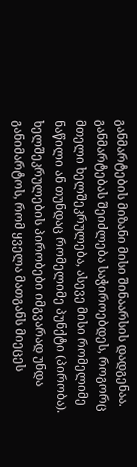განმარტების მიზანი მისი შინაარსის დადგენაა. განმარტებას შეიძლება საჭიროებდეს, როგორც მთელი ხელშეკრულება, ასევე მისი რომელიმე ნაწილი ან თუნდაც რომელიმე პუნქტი (პირობა). ხელშეკრულების პირობები იმგვარად უნდა განიმარტოს, რომ ყველა მათგანს მიეცეს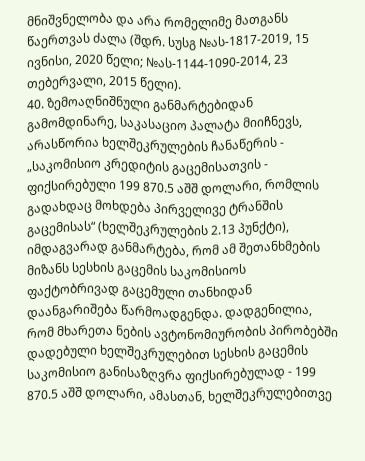მნიშვნელობა და არა რომელიმე მათგანს წაერთვას ძალა (შდრ. სუსგ №ას-1817-2019, 15 ივნისი, 2020 წელი; №ას-1144-1090-2014, 23 თებერვალი, 2015 წელი).
40. ზემოაღნიშნული განმარტებიდან გამომდინარე, საკასაციო პალატა მიიჩნევს, არასწორია ხელშეკრულების ჩანაწერის - „საკომისიო კრედიტის გაცემისათვის - ფიქსირებული 199 870.5 აშშ დოლარი, რომლის გადახდაც მოხდება პირველივე ტრანშის გაცემისას“ (ხელშეკრულების 2.13 პუნქტი), იმდაგვარად განმარტება, რომ ამ შეთანხმების მიზანს სესხის გაცემის საკომისიოს ფაქტობრივად გაცემული თანხიდან დაანგარიშება წარმოადგენდა. დადგენილია, რომ მხარეთა ნების ავტონომიურობის პირობებში დადებული ხელშეკრულებით სესხის გაცემის საკომისიო განისაზღვრა ფიქსირებულად - 199 870.5 აშშ დოლარი, ამასთან, ხელშეკრულებითვე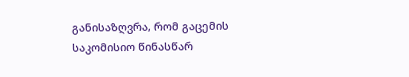განისაზღვრა, რომ გაცემის საკომისიო წინასწარ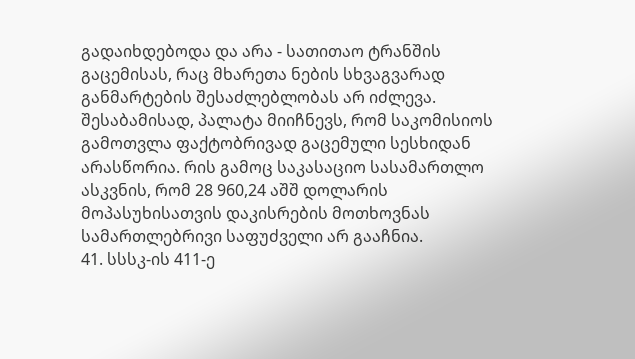გადაიხდებოდა და არა - სათითაო ტრანშის გაცემისას, რაც მხარეთა ნების სხვაგვარად განმარტების შესაძლებლობას არ იძლევა. შესაბამისად, პალატა მიიჩნევს, რომ საკომისიოს გამოთვლა ფაქტობრივად გაცემული სესხიდან არასწორია. რის გამოც საკასაციო სასამართლო ასკვნის, რომ 28 960,24 აშშ დოლარის მოპასუხისათვის დაკისრების მოთხოვნას სამართლებრივი საფუძველი არ გააჩნია.
41. სსსკ-ის 411-ე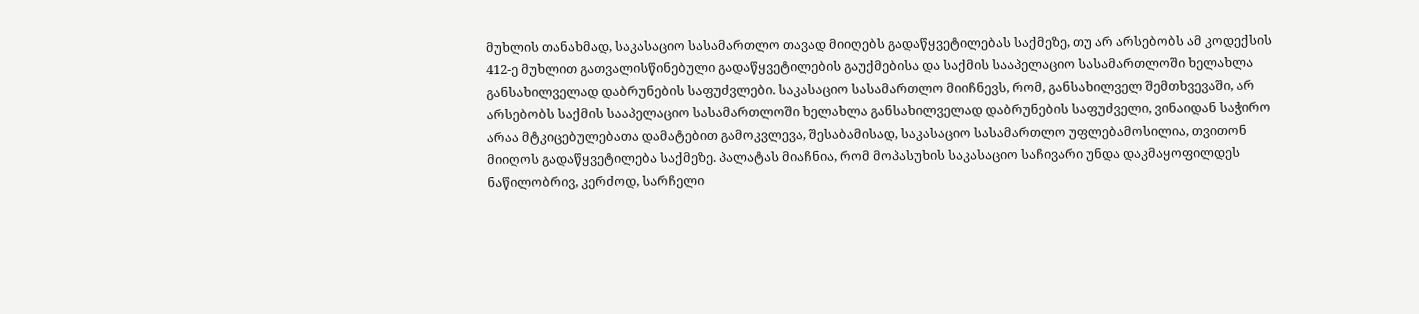მუხლის თანახმად, საკასაციო სასამართლო თავად მიიღებს გადაწყვეტილებას საქმეზე, თუ არ არსებობს ამ კოდექსის 412-ე მუხლით გათვალისწინებული გადაწყვეტილების გაუქმებისა და საქმის სააპელაციო სასამართლოში ხელახლა განსახილველად დაბრუნების საფუძვლები. საკასაციო სასამართლო მიიჩნევს, რომ, განსახილველ შემთხვევაში, არ არსებობს საქმის სააპელაციო სასამართლოში ხელახლა განსახილველად დაბრუნების საფუძველი, ვინაიდან საჭირო არაა მტკიცებულებათა დამატებით გამოკვლევა, შესაბამისად, საკასაციო სასამართლო უფლებამოსილია, თვითონ მიიღოს გადაწყვეტილება საქმეზე. პალატას მიაჩნია, რომ მოპასუხის საკასაციო საჩივარი უნდა დაკმაყოფილდეს ნაწილობრივ, კერძოდ, სარჩელი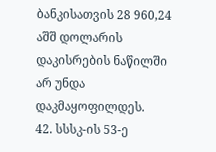ბანკისათვის 28 960,24 აშშ დოლარის დაკისრების ნაწილში არ უნდა დაკმაყოფილდეს.
42. სსსკ-ის 53-ე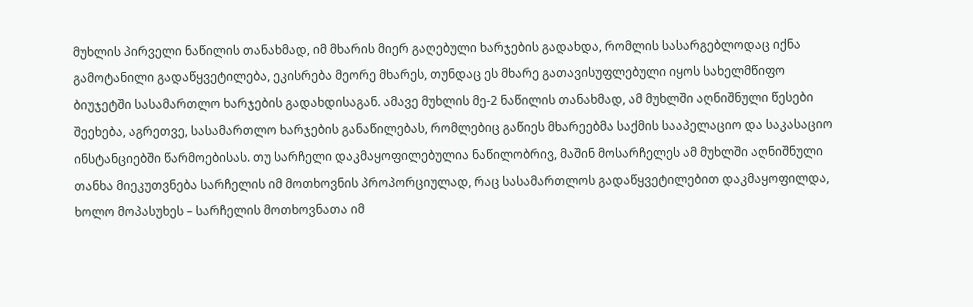მუხლის პირველი ნაწილის თანახმად, იმ მხარის მიერ გაღებული ხარჯების გადახდა, რომლის სასარგებლოდაც იქნა გამოტანილი გადაწყვეტილება, ეკისრება მეორე მხარეს, თუნდაც ეს მხარე გათავისუფლებული იყოს სახელმწიფო ბიუჯეტში სასამართლო ხარჯების გადახდისაგან. ამავე მუხლის მე-2 ნაწილის თანახმად, ამ მუხლში აღნიშნული წესები შეეხება, აგრეთვე, სასამართლო ხარჯების განაწილებას, რომლებიც გაწიეს მხარეებმა საქმის სააპელაციო და საკასაციო ინსტანციებში წარმოებისას. თუ სარჩელი დაკმაყოფილებულია ნაწილობრივ, მაშინ მოსარჩელეს ამ მუხლში აღნიშნული თანხა მიეკუთვნება სარჩელის იმ მოთხოვნის პროპორციულად, რაც სასამართლოს გადაწყვეტილებით დაკმაყოფილდა, ხოლო მოპასუხეს – სარჩელის მოთხოვნათა იმ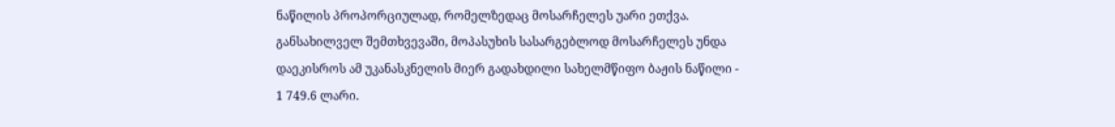ნაწილის პროპორციულად, რომელზედაც მოსარჩელეს უარი ეთქვა. განსახილველ შემთხვევაში, მოპასუხის სასარგებლოდ მოსარჩელეს უნდა დაეკისროს ამ უკანასკნელის მიერ გადახდილი სახელმწიფო ბაჟის ნაწილი - 1 749.6 ლარი.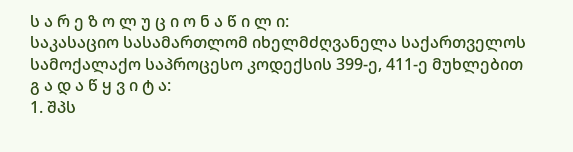ს ა რ ე ზ ო ლ უ ც ი ო ნ ა წ ი ლ ი:
საკასაციო სასამართლომ იხელმძღვანელა საქართველოს სამოქალაქო საპროცესო კოდექსის 399-ე, 411-ე მუხლებით
გ ა დ ა წ ყ ვ ი ტ ა:
1. შპს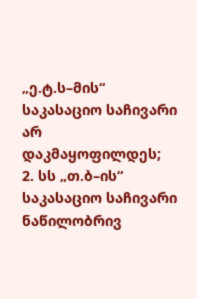„ე.ტ.ს–მის“ საკასაციო საჩივარი არ დაკმაყოფილდეს;
2. სს „თ.ბ–ის“ საკასაციო საჩივარი ნაწილობრივ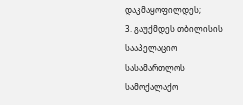დაკმაყოფილდეს;
3. გაუქმდეს თბილისის სააპელაციო სასამართლოს სამოქალაქო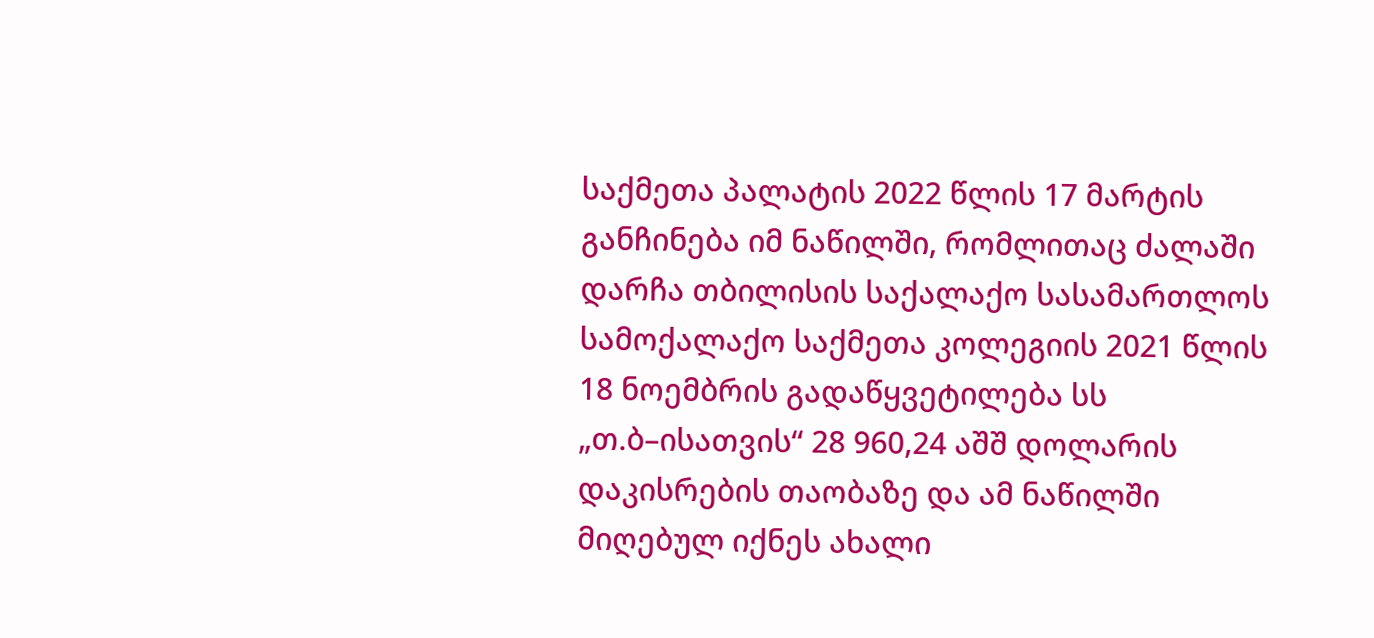საქმეთა პალატის 2022 წლის 17 მარტის განჩინება იმ ნაწილში, რომლითაც ძალაში დარჩა თბილისის საქალაქო სასამართლოს სამოქალაქო საქმეთა კოლეგიის 2021 წლის 18 ნოემბრის გადაწყვეტილება სს „თ.ბ–ისათვის“ 28 960,24 აშშ დოლარის დაკისრების თაობაზე და ამ ნაწილში მიღებულ იქნეს ახალი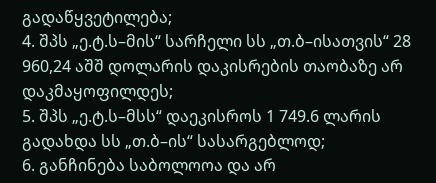გადაწყვეტილება;
4. შპს „ე.ტ.ს–მის“ სარჩელი სს „თ.ბ–ისათვის“ 28 960,24 აშშ დოლარის დაკისრების თაობაზე არ დაკმაყოფილდეს;
5. შპს „ე.ტ.ს–მსს“ დაეკისროს 1 749.6 ლარის გადახდა სს „თ.ბ–ის“ სასარგებლოდ;
6. განჩინება საბოლოოა და არ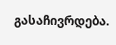გასაჩივრდება.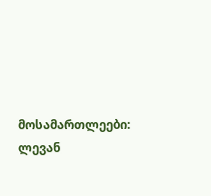მოსამართლეები: ლევან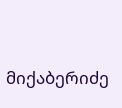მიქაბერიძე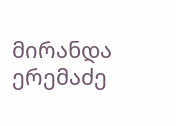მირანდა ერემაძე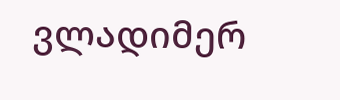ვლადიმერ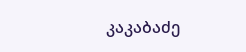კაკაბაძე